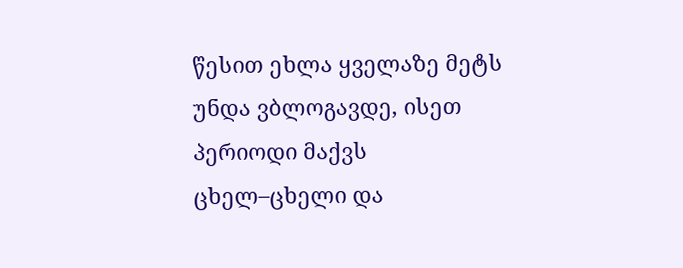წესით ეხლა ყველაზე მეტს უნდა ვბლოგავდე, ისეთ პერიოდი მაქვს ცხელ–ცხელი და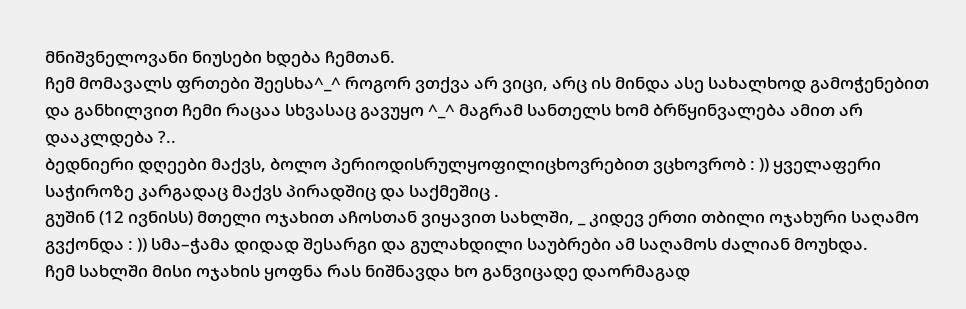მნიშვნელოვანი ნიუსები ხდება ჩემთან.
ჩემ მომავალს ფრთები შეესხა^_^ როგორ ვთქვა არ ვიცი, არც ის მინდა ასე სახალხოდ გამოჭენებით და განხილვით ჩემი რაცაა სხვასაც გავუყო ^_^ მაგრამ სანთელს ხომ ბრწყინვალება ამით არ დააკლდება ?..
ბედნიერი დღეები მაქვს, ბოლო პერიოდისრულყოფილიცხოვრებით ვცხოვრობ : )) ყველაფერი საჭიროზე კარგადაც მაქვს პირადშიც და საქმეშიც .
გუშინ (12 ივნისს) მთელი ოჯახით აჩოსთან ვიყავით სახლში, _ კიდევ ერთი თბილი ოჯახური საღამო გვქონდა : )) სმა–ჭამა დიდად შესარგი და გულახდილი საუბრები ამ საღამოს ძალიან მოუხდა.
ჩემ სახლში მისი ოჯახის ყოფნა რას ნიშნავდა ხო განვიცადე დაორმაგად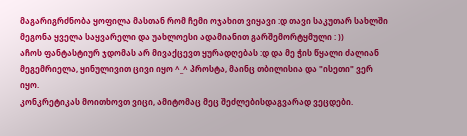მაგარიგრძნობა ყოფილა მასთან რომ ჩემი ოჯახით ვიყავი :დ თავი საკუთარ სახლში მეგონა ყველა საყვარელი და უახლოესი ადამიანით გარშემორტყმული : ))
აჩოს ფანტასტიურ ჯდომას არ მივაქცევთ ყურადღებას :დ და მე ჭის წყალი ძალიან მეგემრიელა, ყინულივით ცივი იყო ^_^ პროსტა, მაინც თბილისია და "ისეთი" ვერ იყო.
კონკრეტიკას მოითხოვთ ვიცი, ამიტომაც მეც შეძლებისდაგვარად ვეცდები.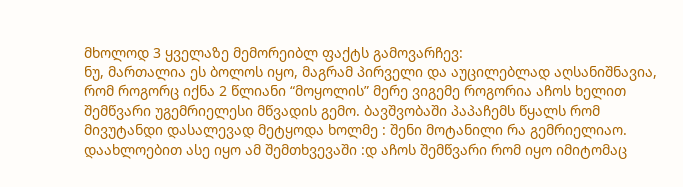მხოლოდ 3 ყველაზე მემორეიბლ ფაქტს გამოვარჩევ:
ნუ, მართალია ეს ბოლოს იყო, მაგრამ პირველი და აუცილებლად აღსანიშნავია, რომ როგორც იქნა 2 წლიანი “მოყოლის” მერე ვიგემე როგორია აჩოს ხელით შემწვარი უგემრიელესი მწვადის გემო. ბავშვობაში პაპაჩემს წყალს რომ მივუტანდი დასალევად მეტყოდა ხოლმე : შენი მოტანილი რა გემრიელიაო. დაახლოებით ასე იყო ამ შემთხვევაში :დ აჩოს შემწვარი რომ იყო იმიტომაც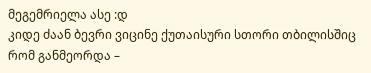მეგემრიელა ასე :დ
კიდე ძაან ბევრი ვიცინე ქუთაისური სთორი თბილისშიც რომ განმეორდა –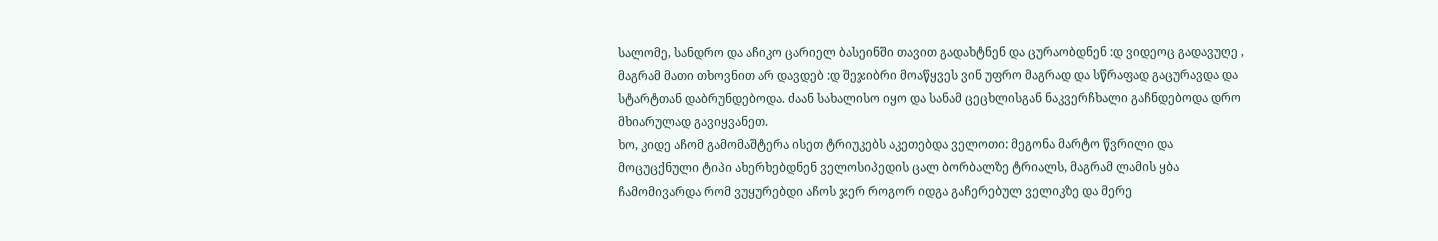სალომე, სანდრო და აჩიკო ცარიელ ბასეინში თავით გადახტნენ და ცურაობდნენ :დ ვიდეოც გადავუღე , მაგრამ მათი თხოვნით არ დავდებ :დ შეჯიბრი მოაწყვეს ვინ უფრო მაგრად და სწრაფად გაცურავდა და სტარტთან დაბრუნდებოდა. ძაან სახალისო იყო და სანამ ცეცხლისგან ნაკვერჩხალი გაჩნდებოდა დრო მხიარულად გავიყვანეთ.
ხო, კიდე აჩომ გამომაშტერა ისეთ ტრიუკებს აკეთებდა ველოთი: მეგონა მარტო წვრილი და მოცუცქნული ტიპი ახერხებდნენ ველოსიპედის ცალ ბორბალზე ტრიალს, მაგრამ ლამის ყბა ჩამომივარდა რომ ვუყურებდი აჩოს ჯერ როგორ იდგა გაჩერებულ ველიკზე და მერე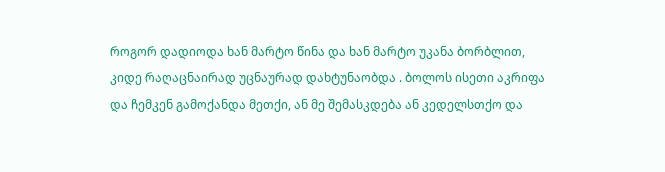როგორ დადიოდა ხან მარტო წინა და ხან მარტო უკანა ბორბლით, კიდე რაღაცნაირად უცნაურად დახტუნაობდა . ბოლოს ისეთი აკრიფა და ჩემკენ გამოქანდა მეთქი, ან მე შემასკდება ან კედელსთქო და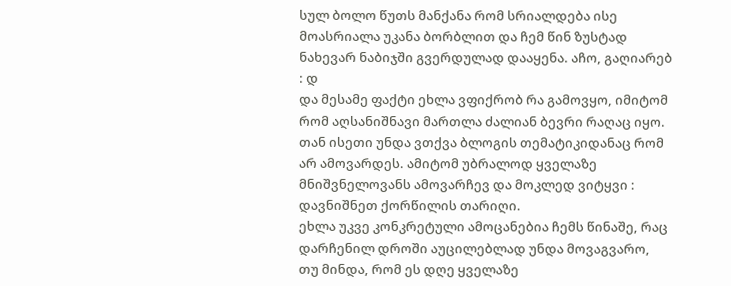სულ ბოლო წუთს მანქანა რომ სრიალდება ისე მოასრიალა უკანა ბორბლით და ჩემ წინ ზუსტად ნახევარ ნაბიჯში გვერდულად დააყენა. აჩო, გაღიარებ : დ
და მესამე ფაქტი ეხლა ვფიქრობ რა გამოვყო, იმიტომ რომ აღსანიშნავი მართლა ძალიან ბევრი რაღაც იყო. თან ისეთი უნდა ვთქვა ბლოგის თემატიკიდანაც რომ არ ამოვარდეს. ამიტომ უბრალოდ ყველაზე მნიშვნელოვანს ამოვარჩევ და მოკლედ ვიტყვი :
დავნიშნეთ ქორწილის თარიღი.
ეხლა უკვე კონკრეტული ამოცანებია ჩემს წინაშე, რაც დარჩენილ დროში აუცილებლად უნდა მოვაგვარო, თუ მინდა, რომ ეს დღე ყველაზე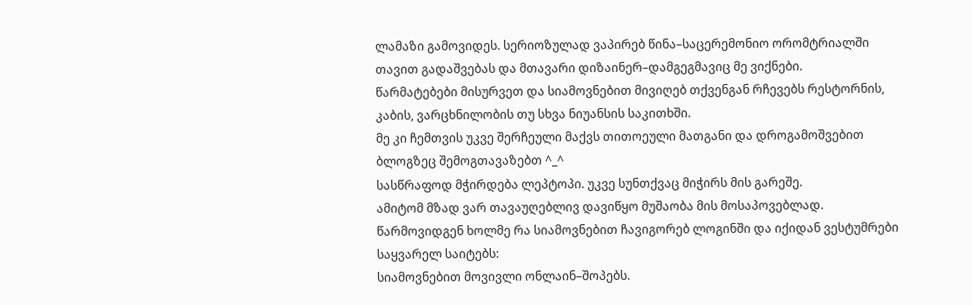ლამაზი გამოვიდეს. სერიოზულად ვაპირებ წინა–საცერემონიო ორომტრიალში თავით გადაშვებას და მთავარი დიზაინერ–დამგეგმავიც მე ვიქნები.
წარმატებები მისურვეთ და სიამოვნებით მივიღებ თქვენგან რჩევებს რესტორნის, კაბის, ვარცხნილობის თუ სხვა ნიუანსის საკითხში.
მე კი ჩემთვის უკვე შერჩეული მაქვს თითოეული მათგანი და დროგამოშვებით ბლოგზეც შემოგთავაზებთ ^_^
სასწრაფოდ მჭირდება ლეპტოპი. უკვე სუნთქვაც მიჭირს მის გარეშე.
ამიტომ მზად ვარ თავაუღებლივ დავიწყო მუშაობა მის მოსაპოვებლად.
წარმოვიდგენ ხოლმე რა სიამოვნებით ჩავიგორებ ლოგინში და იქიდან ვესტუმრები საყვარელ საიტებს:
სიამოვნებით მოვივლი ონლაინ–შოპებს.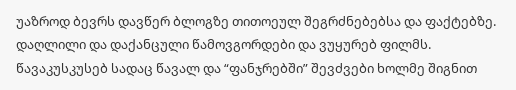უაზროდ ბევრს დავწერ ბლოგზე თითოეულ შეგრძნებებსა და ფაქტებზე.
დაღლილი და დაქანცული წამოვგორდები და ვუყურებ ფილმს.
წავაკუსკუსებ სადაც წავალ და “ფანჯრებში” შევძვები ხოლმე შიგნით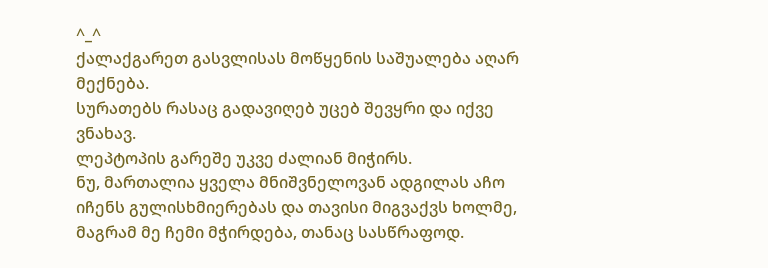^_^
ქალაქგარეთ გასვლისას მოწყენის საშუალება აღარ მექნება.
სურათებს რასაც გადავიღებ უცებ შევყრი და იქვე ვნახავ.
ლეპტოპის გარეშე უკვე ძალიან მიჭირს.
ნუ, მართალია ყველა მნიშვნელოვან ადგილას აჩო იჩენს გულისხმიერებას და თავისი მიგვაქვს ხოლმე, მაგრამ მე ჩემი მჭირდება, თანაც სასწრაფოდ.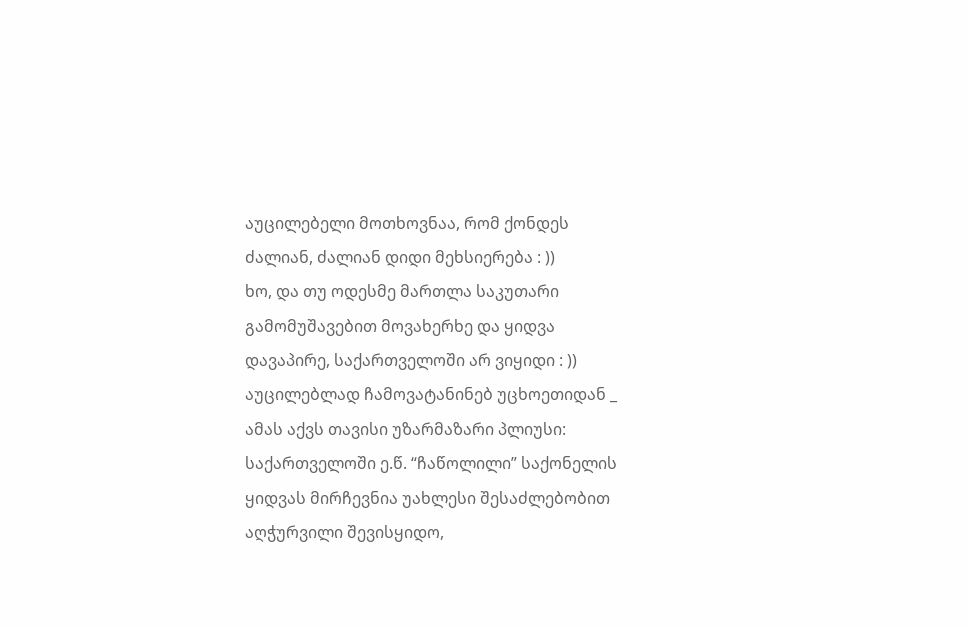აუცილებელი მოთხოვნაა, რომ ქონდეს ძალიან, ძალიან დიდი მეხსიერება : ))
ხო, და თუ ოდესმე მართლა საკუთარი გამომუშავებით მოვახერხე და ყიდვა დავაპირე, საქართველოში არ ვიყიდი : ))
აუცილებლად ჩამოვატანინებ უცხოეთიდან _ ამას აქვს თავისი უზარმაზარი პლიუსი:
საქართველოში ე.წ. “ჩაწოლილი” საქონელის ყიდვას მირჩევნია უახლესი შესაძლებობით აღჭურვილი შევისყიდო,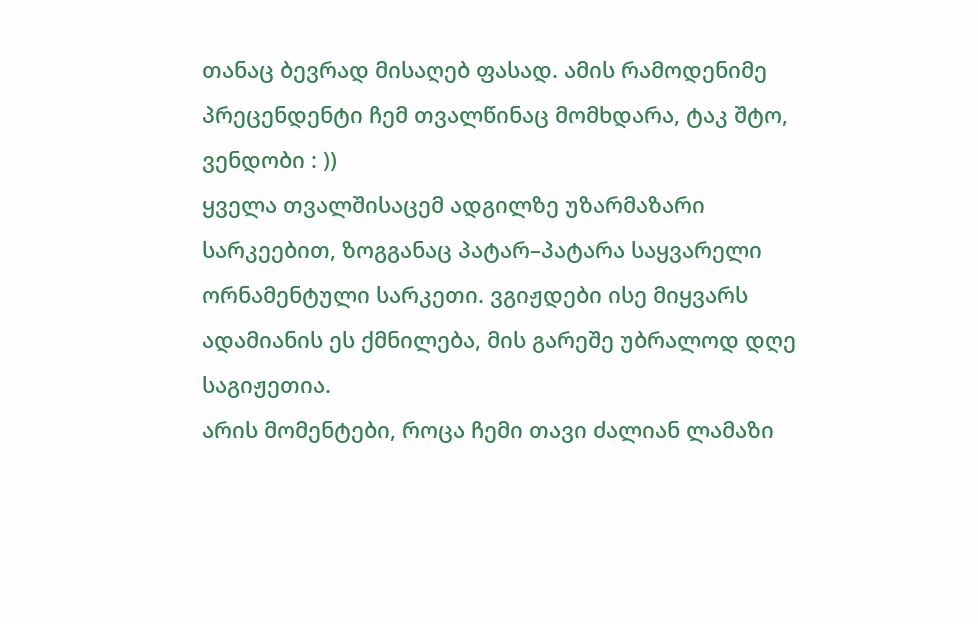თანაც ბევრად მისაღებ ფასად. ამის რამოდენიმე პრეცენდენტი ჩემ თვალწინაც მომხდარა, ტაკ შტო, ვენდობი : ))
ყველა თვალშისაცემ ადგილზე უზარმაზარი სარკეებით, ზოგგანაც პატარ–პატარა საყვარელი ორნამენტული სარკეთი. ვგიჟდები ისე მიყვარს ადამიანის ეს ქმნილება, მის გარეშე უბრალოდ დღე საგიჟეთია.
არის მომენტები, როცა ჩემი თავი ძალიან ლამაზი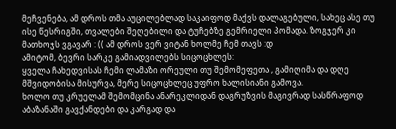მეჩვენება, ამ დროს თმა აუცილებლად საკაიფოდ მაქვს დალაგებული, სახეც ასე თუ ისე წესრიგში, თვალები შეღებილი და ტუჩებზე გემრიელი პომადა. ზოგჯერ კი მათხოჯს ვგავარ : (( ამ დროს ვერ ვიტან ხოლმე ჩემ თავს :დ
ამიტომ, ბევრი სარკე გამიადვილებს სიცოცხლეს:
ყველა ჩახედვისას ჩემი ლამაზი ორეული თუ შემომეფეთა , გამიღიმა და დღე მშვიდობისა მისურვა, მერე სიცოცხლეც უფრო ხალისიანი გამოვა.
ხოლო თუ კრუელამ შემომცინა ანარეკლიდან დაგრუზვის მაგივრად სასწრაფოდ აბაზანაში გავქანდები და კარგად და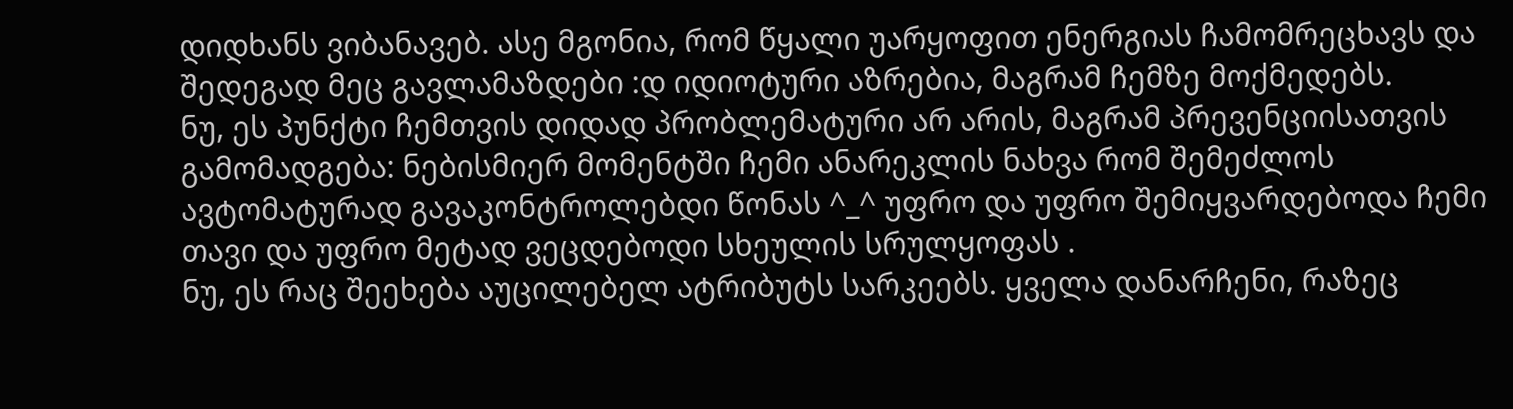დიდხანს ვიბანავებ. ასე მგონია, რომ წყალი უარყოფით ენერგიას ჩამომრეცხავს და შედეგად მეც გავლამაზდები :დ იდიოტური აზრებია, მაგრამ ჩემზე მოქმედებს.
ნუ, ეს პუნქტი ჩემთვის დიდად პრობლემატური არ არის, მაგრამ პრევენციისათვის გამომადგება: ნებისმიერ მომენტში ჩემი ანარეკლის ნახვა რომ შემეძლოს ავტომატურად გავაკონტროლებდი წონას ^_^ უფრო და უფრო შემიყვარდებოდა ჩემი თავი და უფრო მეტად ვეცდებოდი სხეულის სრულყოფას .
ნუ, ეს რაც შეეხება აუცილებელ ატრიბუტს სარკეებს. ყველა დანარჩენი, რაზეც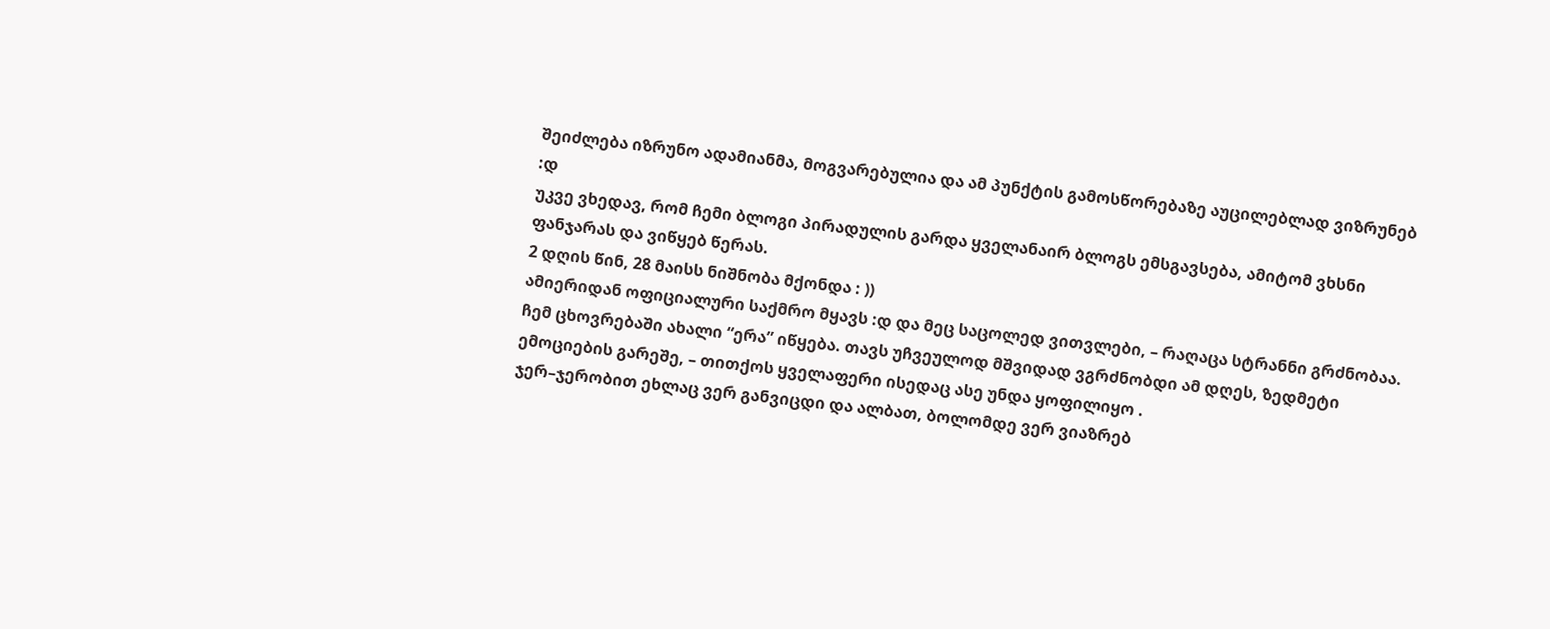შეიძლება იზრუნო ადამიანმა, მოგვარებულია და ამ პუნქტის გამოსწორებაზე აუცილებლად ვიზრუნებ :დ
უკვე ვხედავ, რომ ჩემი ბლოგი პირადულის გარდა ყველანაირ ბლოგს ემსგავსება, ამიტომ ვხსნი ფანჯარას და ვიწყებ წერას.
2 დღის წინ, 28 მაისს ნიშნობა მქონდა : ))
ამიერიდან ოფიციალური საქმრო მყავს :დ და მეც საცოლედ ვითვლები, – რაღაცა სტრანნი გრძნობაა.
ჩემ ცხოვრებაში ახალი “ერა” იწყება. თავს უჩვეულოდ მშვიდად ვგრძნობდი ამ დღეს, ზედმეტი ემოციების გარეშე, – თითქოს ყველაფერი ისედაც ასე უნდა ყოფილიყო .
ჯერ–ჯერობით ეხლაც ვერ განვიცდი და ალბათ, ბოლომდე ვერ ვიაზრებ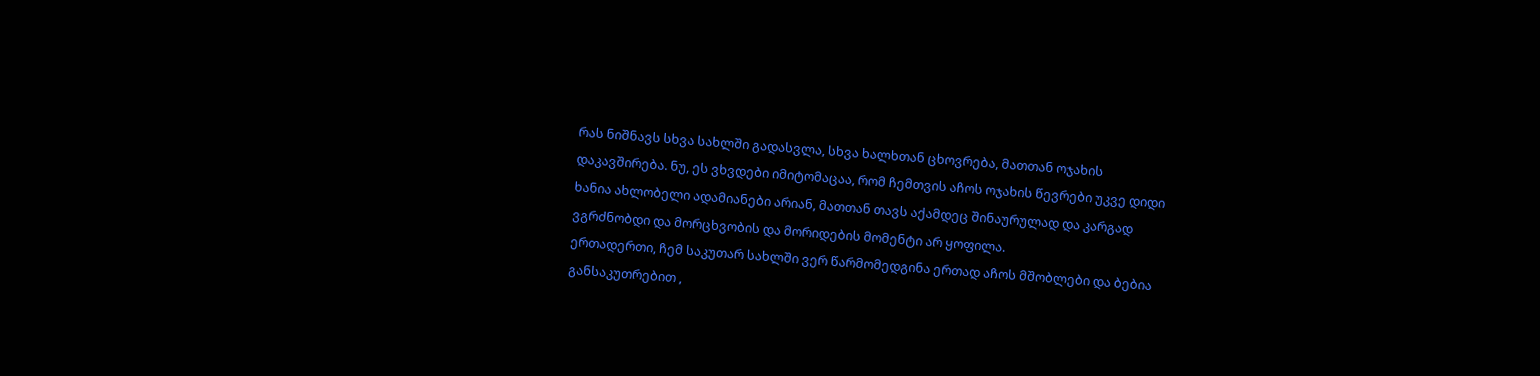რას ნიშნავს სხვა სახლში გადასვლა, სხვა ხალხთან ცხოვრება, მათთან ოჯახის დაკავშირება. ნუ, ეს ვხვდები იმიტომაცაა, რომ ჩემთვის აჩოს ოჯახის წევრები უკვე დიდი ხანია ახლობელი ადამიანები არიან, მათთან თავს აქამდეც შინაურულად და კარგად ვგრძნობდი და მორცხვობის და მორიდების მომენტი არ ყოფილა.
ერთადერთი, ჩემ საკუთარ სახლში ვერ წარმომედგინა ერთად აჩოს მშობლები და ბებია განსაკუთრებით ,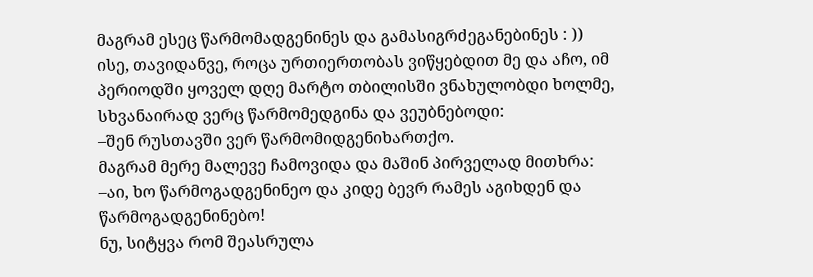მაგრამ ესეც წარმომადგენინეს და გამასიგრძეგანებინეს : ))
ისე, თავიდანვე, როცა ურთიერთობას ვიწყებდით მე და აჩო, იმ პერიოდში ყოველ დღე მარტო თბილისში ვნახულობდი ხოლმე, სხვანაირად ვერც წარმომედგინა და ვეუბნებოდი:
–შენ რუსთავში ვერ წარმომიდგენიხართქო.
მაგრამ მერე მალევე ჩამოვიდა და მაშინ პირველად მითხრა:
–აი, ხო წარმოგადგენინეო და კიდე ბევრ რამეს აგიხდენ და წარმოგადგენინებო!
ნუ, სიტყვა რომ შეასრულა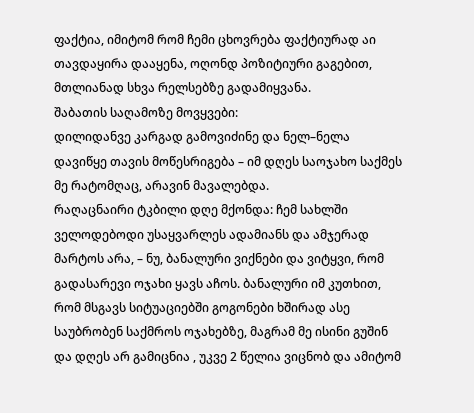ფაქტია, იმიტომ რომ ჩემი ცხოვრება ფაქტიურად აი თავდაყირა დააყენა, ოღონდ პოზიტიური გაგებით, მთლიანად სხვა რელსებზე გადამიყვანა.
შაბათის საღამოზე მოვყვები:
დილიდანვე კარგად გამოვიძინე და ნელ–ნელა დავიწყე თავის მოწესრიგება – იმ დღეს საოჯახო საქმეს მე რატომღაც, არავინ მავალებდა.
რაღაცნაირი ტკბილი დღე მქონდა: ჩემ სახლში ველოდებოდი უსაყვარლეს ადამიანს და ამჯერად მარტოს არა, – ნუ, ბანალური ვიქნები და ვიტყვი, რომ გადასარევი ოჯახი ყავს აჩოს. ბანალური იმ კუთხით, რომ მსგავს სიტუაციებში გოგონები ხშირად ასე საუბრობენ საქმროს ოჯახებზე, მაგრამ მე ისინი გუშინ და დღეს არ გამიცნია , უკვე 2 წელია ვიცნობ და ამიტომ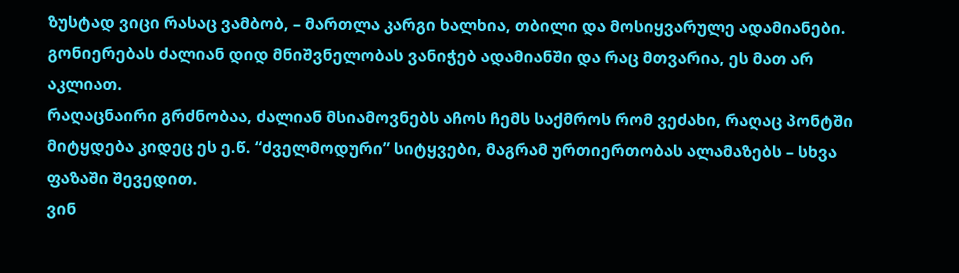ზუსტად ვიცი რასაც ვამბობ, – მართლა კარგი ხალხია, თბილი და მოსიყვარულე ადამიანები. გონიერებას ძალიან დიდ მნიშვნელობას ვანიჭებ ადამიანში და რაც მთვარია, ეს მათ არ აკლიათ.
რაღაცნაირი გრძნობაა, ძალიან მსიამოვნებს აჩოს ჩემს საქმროს რომ ვეძახი, რაღაც პონტში მიტყდება კიდეც ეს ე.წ. “ძველმოდური” სიტყვები, მაგრამ ურთიერთობას ალამაზებს – სხვა ფაზაში შევედით.
ვინ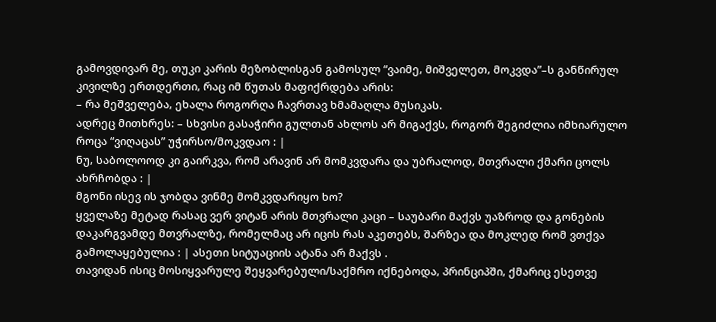გამოვდივარ მე, თუკი კარის მეზობლისგან გამოსულ “ვაიმე, მიშველეთ, მოკვდა”–ს განწირულ კივილზე ერთდერთი, რაც იმ წუთას მაფიქრდება არის:
– რა მეშველება, ეხალა როგორღა ჩავრთავ ხმამაღლა მუსიკას.
ადრეც მითხრეს: – სხვისი გასაჭირი გულთან ახლოს არ მიგაქვს, როგორ შეგიძლია იმხიარულო როცა “ვიღაცას” უჭირსო/მოკვდაო : |
ნუ, საბოლოოდ კი გაირკვა, რომ არავინ არ მომკვდარა და უბრალოდ, მთვრალი ქმარი ცოლს ახრჩობდა : |
მგონი ისევ ის ჯობდა ვინმე მომკვდარიყო ხო?
ყველაზე მეტად რასაც ვერ ვიტან არის მთვრალი კაცი – საუბარი მაქვს უაზროდ და გონების დაკარგვამდე მთვრალზე, რომელმაც არ იცის რას აკეთებს, შარზეა და მოკლედ რომ ვთქვა გამოლაყებულია : | ასეთი სიტუაციის ატანა არ მაქვს .
თავიდან ისიც მოსიყვარულე შეყვარებული/საქმრო იქნებოდა, პრინციპში, ქმარიც ესეთვე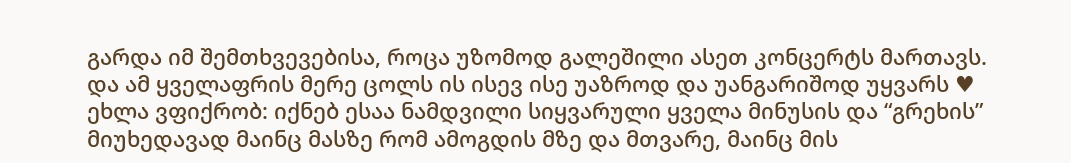გარდა იმ შემთხვევებისა, როცა უზომოდ გალეშილი ასეთ კონცერტს მართავს.
და ამ ყველაფრის მერე ცოლს ის ისევ ისე უაზროდ და უანგარიშოდ უყვარს ♥
ეხლა ვფიქრობ: იქნებ ესაა ნამდვილი სიყვარული ყველა მინუსის და “გრეხის” მიუხედავად მაინც მასზე რომ ამოგდის მზე და მთვარე, მაინც მის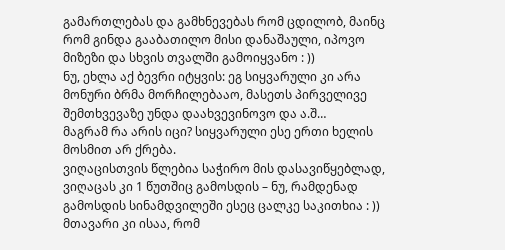გამართლებას და გამხნევებას რომ ცდილობ, მაინც რომ გინდა გააბათილო მისი დანაშაული, იპოვო მიზეზი და სხვის თვალში გამოიყვანო : ))
ნუ, ეხლა აქ ბევრი იტყვის: ეგ სიყვარული კი არა მონური ბრმა მორჩილებააო, მასეთს პირველივე შემთხვევაზე უნდა დაახვევინოვო და ა.შ…
მაგრამ რა არის იცი? სიყვარული ესე ერთი ხელის მოსმით არ ქრება.
ვიღაცისთვის წლებია საჭირო მის დასავიწყებლად, ვიღაცას კი 1 წუთშიც გამოსდის – ნუ, რამდენად გამოსდის სინამდვილეში ესეც ცალკე საკითხია : ))
მთავარი კი ისაა, რომ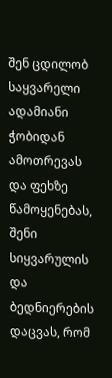შენ ცდილობ საყვარელი ადამიანი ჭობიდან ამოთრევას და ფეხზე წამოყენებას, შენი სიყვარულის და ბედნიერების დაცვას, რომ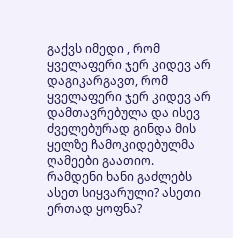გაქვს იმედი , რომ ყველაფერი ჯერ კიდევ არ დაგიკარგავთ, რომ ყველაფერი ჯერ კიდევ არ დამთავრებულა და ისევ ძველებურად გინდა მის ყელზე ჩამოკიდებულმა ღამეები გაათიო.
რამდენი ხანი გაძლებს ასეთ სიყვარული? ასეთი ერთად ყოფნა?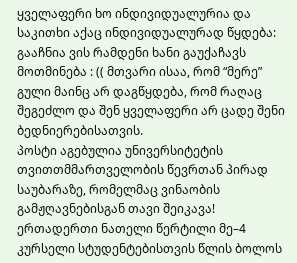ყველაფერი ხო ინდივიდუალურია და საკითხი აქაც ინდივიდუალურად წყდება: გააჩნია ვის რამდენი ხანი გაუქაჩავს მოთმინება : (( მთვარი ისაა, რომ “მერე” გული მაინც არ დაგწყდება, რომ რაღაც შეგეძლო და შენ ყველაფერი არ ცადე შენი ბედნიერებისათვის.
პოსტი აგებულია უნივერსიტეტის თვითთმმართველობის წევრთან პირად საუბარაზე, რომელმაც ვინაობის გამჟღავნებისგან თავი შეიკავა!
ერთადერთი ნათელი წერტილი მე–4 კურსელი სტუდენტებისთვის წლის ბოლოს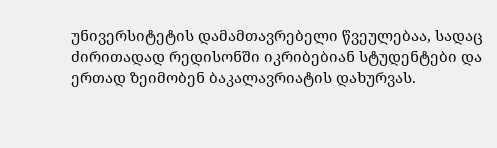უნივერსიტეტის დამამთავრებელი წვეულებაა, სადაც ძირითადად რედისონში იკრიბებიან სტუდენტები და ერთად ზეიმობენ ბაკალავრიატის დახურვას.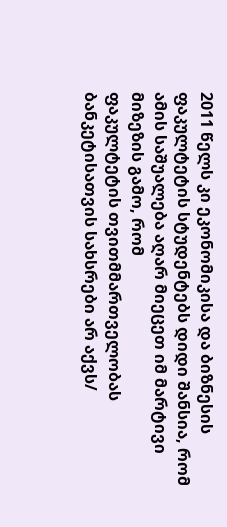2011 წელს კი ეკონომიკისა და ბიზნესის ფაკულტეტის სტუდენტებს დიდი შანსია, რომ ამის საშუალება აღარ მიეცეთ იმ მარტივი მიზეზის გამო, რომ
ფაკულტეტის თვითმმართველობას ბანკეტისათვის სახსრები არ აქვს/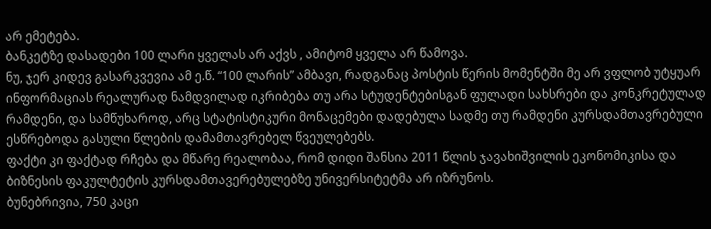არ ემეტება.
ბანკეტზე დასადები 100 ლარი ყველას არ აქვს , ამიტომ ყველა არ წამოვა.
ნუ, ჯერ კიდევ გასარკვევია ამ ე.წ. “100 ლარის” ამბავი, რადგანაც პოსტის წერის მომენტში მე არ ვფლობ უტყუარ ინფორმაციას რეალურად ნამდვილად იკრიბება თუ არა სტუდენტებისგან ფულადი სახსრები და კონკრეტულად რამდენი, და სამწუხაროდ, არც სტატისტიკური მონაცემები დადებულა სადმე თუ რამდენი კურსდამთავრებული ესწრებოდა გასული წლების დამამთავრებელ წვეულებებს.
ფაქტი კი ფაქტად რჩება და მწარე რეალობაა, რომ დიდი შანსია 2011 წლის ჯავახიშვილის ეკონომიკისა და ბიზნესის ფაკულტეტის კურსდამთავერებულებზე უნივერსიტეტმა არ იზრუნოს.
ბუნებრივია, 750 კაცი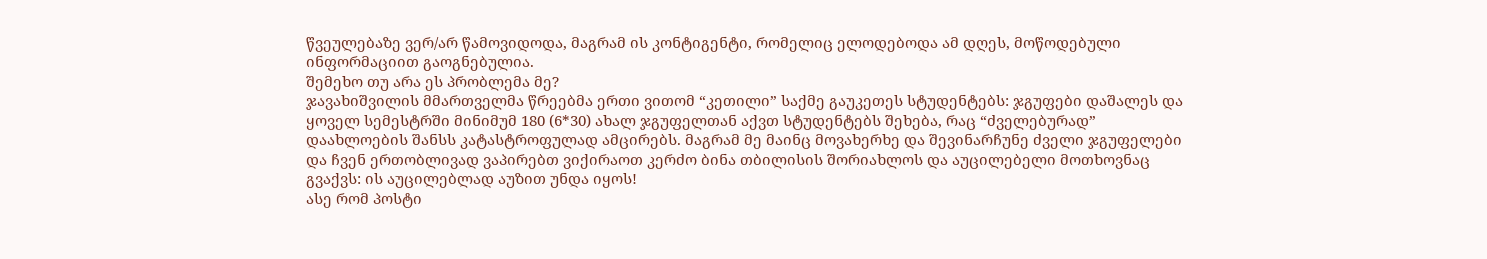წვეულებაზე ვერ/არ წამოვიდოდა, მაგრამ ის კონტიგენტი, რომელიც ელოდებოდა ამ დღეს, მოწოდებული ინფორმაციით გაოგნებულია.
შემეხო თუ არა ეს პრობლემა მე?
ჯავახიშვილის მმართველმა წრეებმა ერთი ვითომ “კეთილი” საქმე გაუკეთეს სტუდენტებს: ჯგუფები დაშალეს და ყოველ სემესტრში მინიმუმ 180 (6*30) ახალ ჯგუფელთან აქვთ სტუდენტებს შეხება, რაც “ძველებურად” დაახლოების შანსს კატასტროფულად ამცირებს. მაგრამ მე მაინც მოვახერხე და შევინარჩუნე ძველი ჯგუფელები და ჩვენ ერთობლივად ვაპირებთ ვიქირაოთ კერძო ბინა თბილისის შორიახლოს და აუცილებელი მოთხოვნაც გვაქვს: ის აუცილებლად აუზით უნდა იყოს!
ასე რომ პოსტი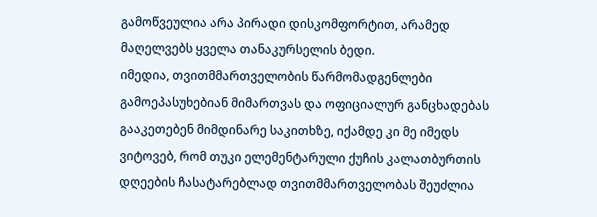გამოწვეულია არა პირადი დისკომფორტით, არამედ მაღელვებს ყველა თანაკურსელის ბედი.
იმედია, თვითმმართველობის წარმომადგენლები გამოეპასუხებიან მიმართვას და ოფიციალურ განცხადებას გააკეთებენ მიმდინარე საკითხზე, იქამდე კი მე იმედს ვიტოვებ, რომ თუკი ელემენტარული ქუჩის კალათბურთის დღეების ჩასატარებლად თვითმმართველობას შეუძლია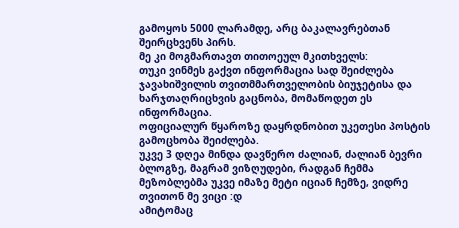გამოყოს 5000 ლარამდე, არც ბაკალავრებთან შეირცხვენს პირს.
მე კი მოგმართავთ თითოეულ მკითხველს:
თუკი ვინმეს გაქვთ ინფორმაცია სად შეიძლება ჯავახიშვილის თვითმმართველობის ბიუჯეტისა და ხარჯთაღრიცხვის გაცნობა, მომაწოდეთ ეს ინფორმაცია.
ოფიციალურ წყაროზე დაყრდნობით უკეთესი პოსტის გამოცხობა შეიძლება.
უკვე 3 დღეა მინდა დავწერო ძალიან, ძალიან ბევრი ბლოგზე, მაგრამ ვიზღუდები, რადგან ჩემმა მეზობლებმა უკვე იმაზე მეტი იციან ჩემზე, ვიდრე თვითონ მე ვიცი :დ
ამიტომაც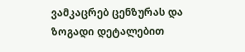ვამკაცრებ ცენზურას და ზოგადი დეტალებით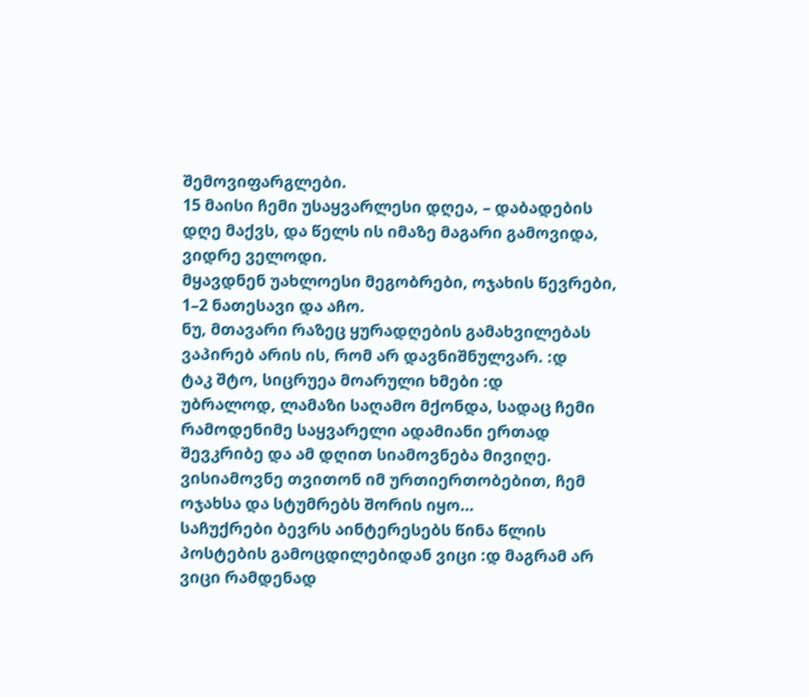შემოვიფარგლები.
15 მაისი ჩემი უსაყვარლესი დღეა, – დაბადების დღე მაქვს, და წელს ის იმაზე მაგარი გამოვიდა, ვიდრე ველოდი.
მყავდნენ უახლოესი მეგობრები, ოჯახის წევრები, 1–2 ნათესავი და აჩო.
ნუ, მთავარი რაზეც ყურადღების გამახვილებას ვაპირებ არის ის, რომ არ დავნიშნულვარ. :დ
ტაკ შტო, სიცრუეა მოარული ხმები :დ
უბრალოდ, ლამაზი საღამო მქონდა, სადაც ჩემი რამოდენიმე საყვარელი ადამიანი ერთად შევკრიბე და ამ დღით სიამოვნება მივიღე. ვისიამოვნე თვითონ იმ ურთიერთობებით, ჩემ ოჯახსა და სტუმრებს შორის იყო…
საჩუქრები ბევრს აინტერესებს წინა წლის პოსტების გამოცდილებიდან ვიცი :დ მაგრამ არ ვიცი რამდენად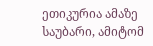ეთიკურია ამაზე საუბარი, ამიტომ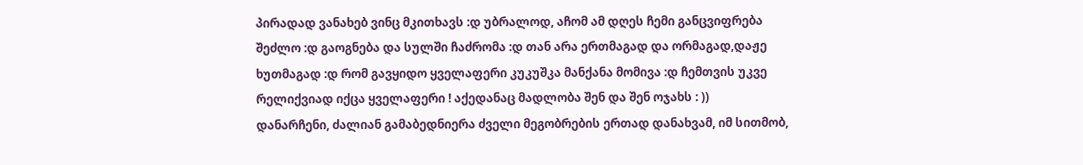პირადად ვანახებ ვინც მკითხავს :დ უბრალოდ, აჩომ ამ დღეს ჩემი განცვიფრება შეძლო :დ გაოგნება და სულში ჩაძრომა :დ თან არა ერთმაგად და ორმაგად,დაჟე ხუთმაგად :დ რომ გავყიდო ყველაფერი კუკუშკა მანქანა მომივა :დ ჩემთვის უკვე რელიქვიად იქცა ყველაფერი ! აქედანაც მადლობა შენ და შენ ოჯახს : ))
დანარჩენი, ძალიან გამაბედნიერა ძველი მეგობრების ერთად დანახვამ, იმ სითმობ,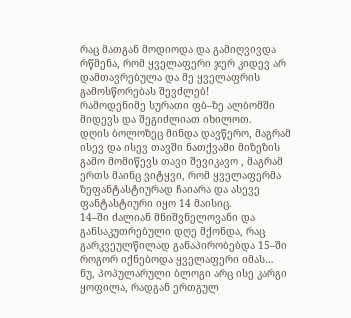რაც მათგან მოდიოდა და გამიღვივდა რწმენა, რომ ყველაფერი ჯერ კიდევ არ დამთავრებულა და მე ყველაფრის გამოსწორებას შევძლებ!
რამოდენიმე სურათი ფბ–ზე ალბომში მიდევს და შეგიძლიათ იხილოთ.
დღის ბოლოზეც მინდა დავწერო, მაგრამ ისევ და ისევ თავში ნათქვამი მიზეზის გამო მომიწევს თავი შევიკავო , მაგრამ ერთს მაინც ვიტყვი, რომ ყველაფერმა ზეფანტასტიურად ჩაიარა და ასევე ფანტასტიური იყო 14 მაისიც.
14–ში ძალიან მნიშვნელოვანი და განსაკუთრებული დღე მქონდა, რაც გარკვეულწილად განაპირობებდა 15–ში როგორ იქნებოდა ყველაფერი იმას…
ნუ, პოპულარული ბლოგი არც ისე კარგი ყოფილა, რადგან ერთგულ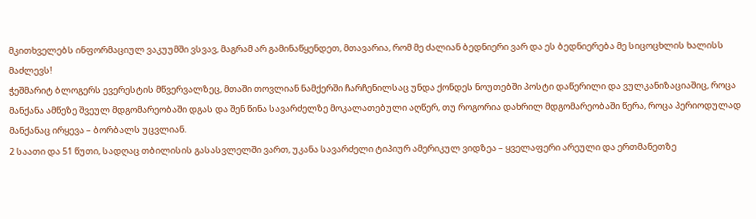მკითხველებს ინფორმაციულ ვაკუუმში ვსვავ, მაგრამ არ გამინაწყენდეთ, მთავარია, რომ მე ძალიან ბედნიერი ვარ და ეს ბედნიერება მე სიცოცხლის ხალისს მაძლევს!
ჭეშმარიტ ბლოგერს ევერესტის მწვერვალზეც, მთაში თოვლიან ნამქერში ჩარჩენილსაც უნდა ქონდეს ნოუთებში პოსტი დაწერილი და ვულკანიზაციაშიც, როცა მანქანა ამწეზე შვეულ მდგომარეობაში დგას და შენ წინა სავარძელზე მოკალათებული აღწერ, თუ როგორია დახრილ მდგომარეობაში წერა, როცა პერიოდულად მანქანაც ირყევა – ბორბალს უცვლიან.
2 საათი და 51 წუთი, სადღაც თბილისის გასასვლელში ვართ, უკანა სავარძელი ტიპიურ ამერიკულ ვიდზეა – ყველაფერი არეული და ერთმანეთზე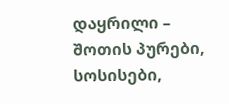დაყრილი – შოთის პურები, სოსისები,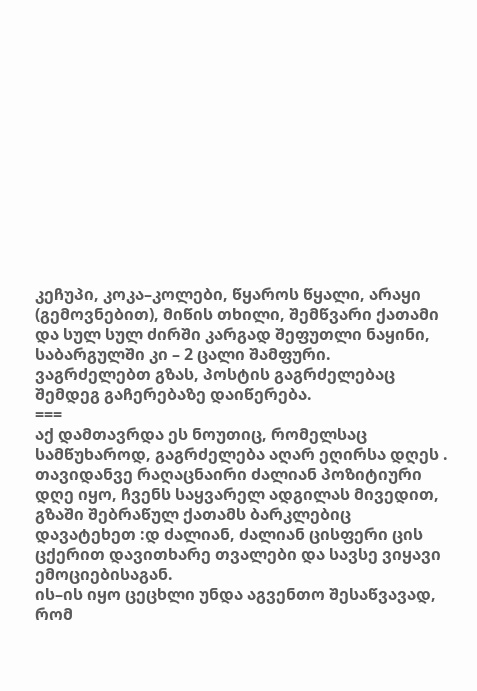კეჩუპი, კოკა–კოლები, წყაროს წყალი, არაყი (გემოვნებით), მიწის თხილი, შემწვარი ქათამი და სულ სულ ძირში კარგად შეფუთლი ნაყინი, საბარგულში კი – 2 ცალი შამფური.
ვაგრძელებთ გზას, პოსტის გაგრძელებაც შემდეგ გაჩერებაზე დაიწერება.
===
აქ დამთავრდა ეს ნოუთიც, რომელსაც სამწუხაროდ, გაგრძელება აღარ ეღირსა დღეს .
თავიდანვე რაღაცნაირი ძალიან პოზიტიური დღე იყო, ჩვენს საყვარელ ადგილას მივედით, გზაში შებრაწულ ქათამს ბარკლებიც დავატეხეთ :დ ძალიან, ძალიან ცისფერი ცის ცქერით დავითხარე თვალები და სავსე ვიყავი ემოციებისაგან.
ის–ის იყო ცეცხლი უნდა აგვენთო შესაწვავად, რომ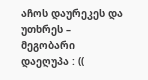აჩოს დაურეკეს და უთხრეს – მეგობარი დაეღუპა : ((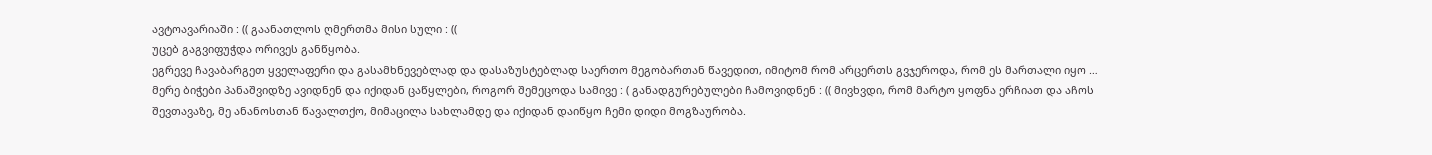ავტოავარიაში : (( გაანათლოს ღმერთმა მისი სული : ((
უცებ გაგვიფუჭდა ორივეს განწყობა.
ეგრევე ჩავაბარგეთ ყველაფერი და გასამხნევებლად და დასაზუსტებლად საერთო მეგობართან წავედით, იმიტომ რომ არცერთს გვჯეროდა, რომ ეს მართალი იყო …
მერე ბიჭები პანაშვიდზე ავიდნენ და იქიდან ცაწყლები, როგორ შემეცოდა სამივე : ( განადგურებულები ჩამოვიდნენ : (( მივხვდი, რომ მარტო ყოფნა ერჩიათ და აჩოს შევთავაზე, მე ანანოსთან წავალთქო, მიმაცილა სახლამდე და იქიდან დაიწყო ჩემი დიდი მოგზაურობა.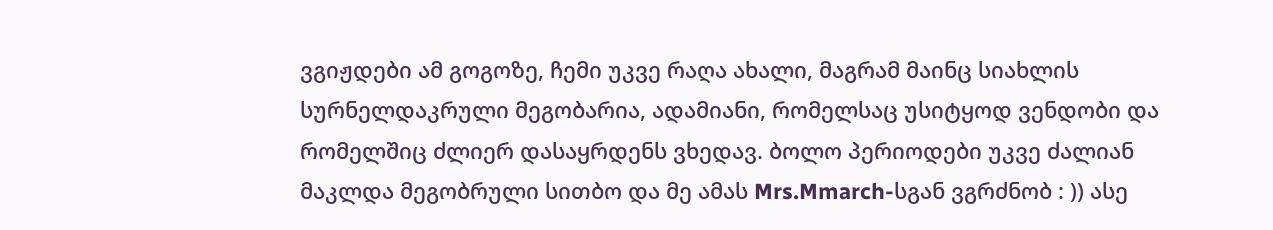ვგიჟდები ამ გოგოზე, ჩემი უკვე რაღა ახალი, მაგრამ მაინც სიახლის სურნელდაკრული მეგობარია, ადამიანი, რომელსაც უსიტყოდ ვენდობი და რომელშიც ძლიერ დასაყრდენს ვხედავ. ბოლო პერიოდები უკვე ძალიან მაკლდა მეგობრული სითბო და მე ამას Mrs.Mmarch-სგან ვგრძნობ : )) ასე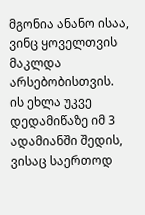მგონია ანანო ისაა, ვინც ყოველთვის მაკლდა არსებობისთვის.
ის ეხლა უკვე დედამიწაზე იმ 3 ადამიანში შედის, ვისაც საერთოდ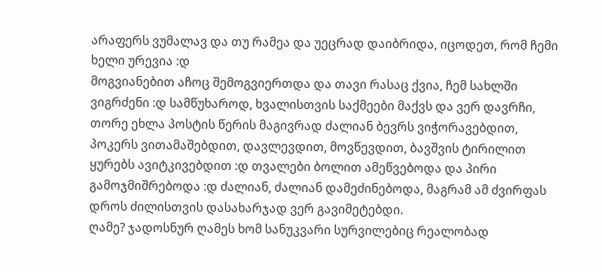არაფერს ვუმალავ და თუ რამეა და უეცრად დაიბრიდა, იცოდეთ, რომ ჩემი ხელი ურევია :დ
მოგვიანებით აჩოც შემოგვიერთდა და თავი რასაც ქვია, ჩემ სახლში ვიგრძენი :დ სამწუხაროდ, ხვალისთვის საქმეები მაქვს და ვერ დავრჩი, თორე ეხლა პოსტის წერის მაგივრად ძალიან ბევრს ვიჭორავებდით, პოკერს ვითამაშებდით, დავლევდით, მოვწევდით, ბავშვის ტირილით ყურებს ავიტკივებდით :დ თვალები ბოლით ამეწვებოდა და პირი გამოჯმიშრებოდა :დ ძალიან, ძალიან დამეძინებოდა, მაგრამ ამ ძვირფას დროს ძილისთვის დასახარჯად ვერ გავიმეტებდი.
ღამე? ჯადოსნურ ღამეს ხომ სანუკვარი სურვილებიც რეალობად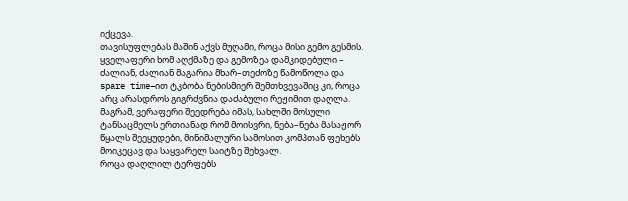იქცევა.
თავისუფლებას მაშინ აქვს მუღამი, როცა მისი გემო გესმის.
ყველაფერი ხომ აღქმაზე და გემოზეა დამკიდებული – ძალიან, ძალიან მაგარია მხარ–თეძოზე წამოწოლა და spare time–ით ტკბობა ნებისმიერ შემთხვევაშიც კი, როცა არც არასდროს გიგრძვნია დაძაბული რეჟიმით დაღლა.
მაგრამ, ვერაფერი შეედრება იმას, სახლში მოსული ტანსაცმელს ერთიანად რომ მოისვრი, ნება–ნება მასაჟორ წყალს შეეყუდები, მინიმალური სამოსით კომპთან ფეხებს მოიკეცავ და საყვარელ საიტზე შეხვალ.
როცა დაღლილ ტერფებს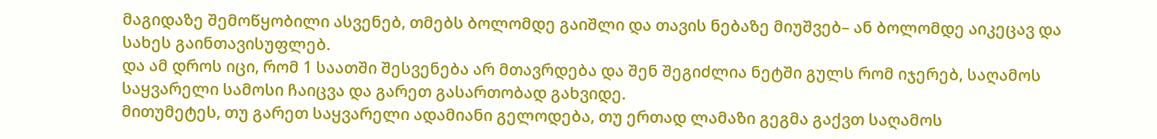მაგიდაზე შემოწყობილი ასვენებ, თმებს ბოლომდე გაიშლი და თავის ნებაზე მიუშვებ– ან ბოლომდე აიკეცავ და სახეს გაინთავისუფლებ.
და ამ დროს იცი, რომ 1 საათში შესვენება არ მთავრდება და შენ შეგიძლია ნეტში გულს რომ იჯერებ, საღამოს საყვარელი სამოსი ჩაიცვა და გარეთ გასართობად გახვიდე.
მითუმეტეს, თუ გარეთ საყვარელი ადამიანი გელოდება, თუ ერთად ლამაზი გეგმა გაქვთ საღამოს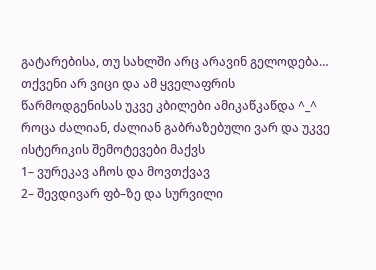გატარებისა, თუ სახლში არც არავინ გელოდება…
თქვენი არ ვიცი და ამ ყველაფრის წარმოდგენისას უკვე კბილები ამიკაწკაწდა ^_^
როცა ძალიან, ძალიან გაბრაზებული ვარ და უკვე ისტერიკის შემოტევები მაქვს
1– ვურეკავ აჩოს და მოვთქვავ
2– შევდივარ ფბ–ზე და სურვილი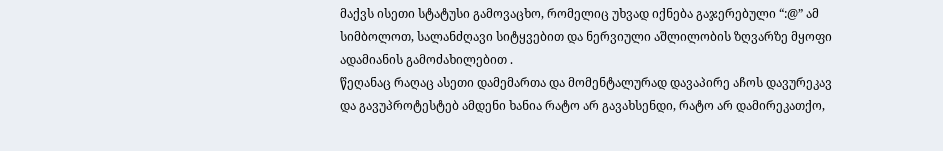მაქვს ისეთი სტატუსი გამოვაცხო, რომელიც უხვად იქნება გაჯერებული “:@” ამ სიმბოლოთ, სალანძღავი სიტყვებით და ნერვიული აშლილობის ზღვარზე მყოფი ადამიანის გამოძახილებით .
წეღანაც რაღაც ასეთი დამემართა და მომენტალურად დავაპირე აჩოს დავურეკავ და გავუპროტესტებ ამდენი ხანია რატო არ გავახსენდი, რატო არ დამირეკათქო,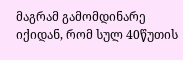მაგრამ გამომდინარე იქიდან, რომ სულ 40წუთის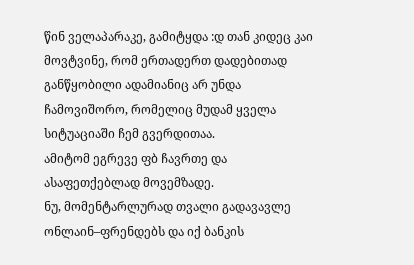წინ ველაპარაკე, გამიტყდა :დ თან კიდეც კაი მოვტვინე, რომ ერთადერთ დადებითად განწყობილი ადამიანიც არ უნდა ჩამოვიშორო, რომელიც მუდამ ყველა სიტუაციაში ჩემ გვერდითაა.
ამიტომ ეგრევე ფბ ჩავრთე და ასაფეთქებლად მოვემზადე.
ნუ, მომენტარლურად თვალი გადავავლე ონლაინ–ფრენდებს და იქ ბანკის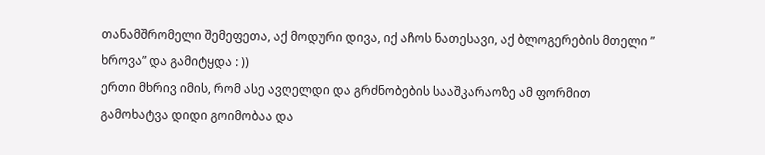თანამშრომელი შემეფეთა, აქ მოდური დივა, იქ აჩოს ნათესავი, აქ ბლოგერების მთელი ” ხროვა” და გამიტყდა : ))
ერთი მხრივ იმის, რომ ასე ავღელდი და გრძნობების სააშკარაოზე ამ ფორმით გამოხატვა დიდი გოიმობაა და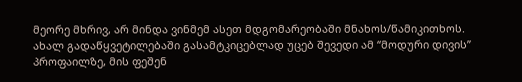მეორე მხრივ, არ მინდა ვინმემ ასეთ მდგომარეობაში მნახოს/წამიკითხოს.
ახალ გადაწყვეტილებაში გასამტკიცებლად უცებ შევედი ამ “მოდური დივის” პროფაილზე, მის ფეშენ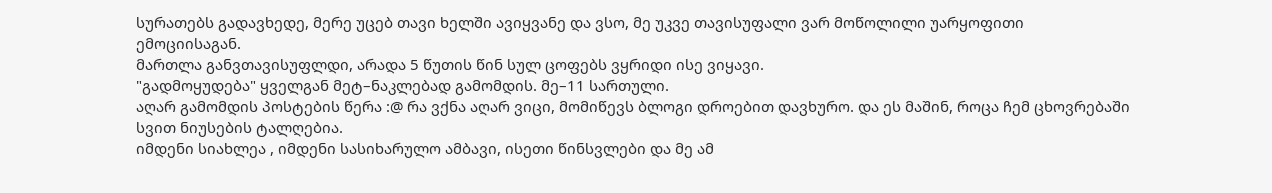სურათებს გადავხედე, მერე უცებ თავი ხელში ავიყვანე და ვსო, მე უკვე თავისუფალი ვარ მოწოლილი უარყოფითი ემოციისაგან.
მართლა განვთავისუფლდი, არადა 5 წუთის წინ სულ ცოფებს ვყრიდი ისე ვიყავი.
"გადმოყუდება" ყველგან მეტ–ნაკლებად გამომდის. მე–11 სართული.
აღარ გამომდის პოსტების წერა :@ რა ვქნა აღარ ვიცი, მომიწევს ბლოგი დროებით დავხურო. და ეს მაშინ, როცა ჩემ ცხოვრებაში სვით ნიუსების ტალღებია.
იმდენი სიახლეა , იმდენი სასიხარულო ამბავი, ისეთი წინსვლები და მე ამ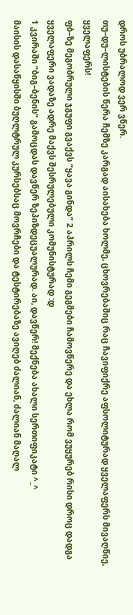დროს უბრალოდ ვერ ვწერ.
თუ–დუ–ლისტების წერა ჩემზე კარგად აისახება ხოლმე, ცხოვრებაშიც რაც ჩავიფიქრე აფსოლიტურად ყველაფერს მივაღწიე, ყველაფერს!
ფბ–ზე მეგობრული ჯგუფი გვაქვს “ყავა გინდა” 2 აპრილს ჩემი გეგმები ჩამოვწერე და ეხლა რომ ვუყურებ რისი დროც დადგა ყველაფერი ვადაზე ადრე მაქვს შესრულებული კომუნისტურად :დ
1 კვირაში “ბიგ–ბენის” გამოცდას დავწერ ზეპიზდეცუალურად. აი, დავწერ! მექნება ახალი სერთიფიკატი ^_^
მაისის დასაწყისში ბუღლტრულ კურსებსაც მოვრჩები და ტესტირებაზე ავიღებ ძალიან, ძალიან მაღალ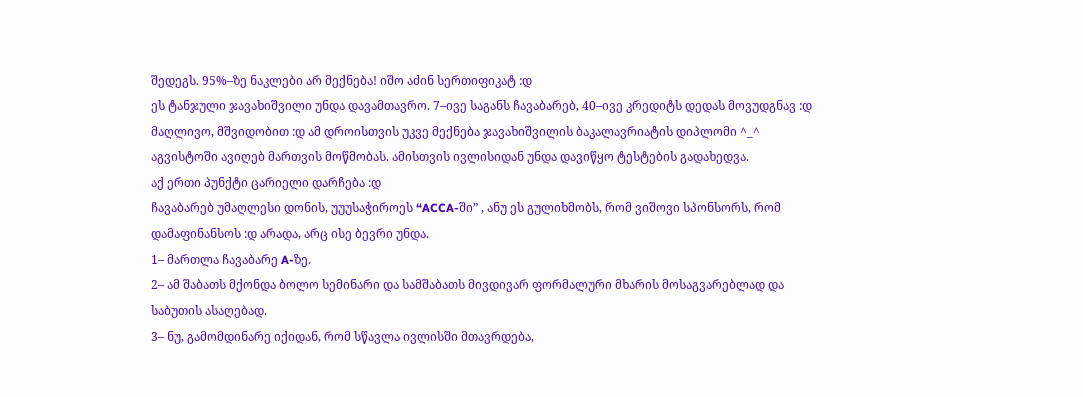შედეგს. 95%–ზე ნაკლები არ მექნება! იშო აძინ სერთიფიკატ :დ
ეს ტანჯული ჯავახიშვილი უნდა დავამთავრო. 7–ივე საგანს ჩავაბარებ, 40–ივე კრედიტს დედას მოვუდგნავ :დ მაღლივო, მშვიდობით :დ ამ დროისთვის უკვე მექნება ჯავახიშვილის ბაკალავრიატის დიპლომი ^_^
აგვისტოში ავიღებ მართვის მოწმობას. ამისთვის ივლისიდან უნდა დავიწყო ტესტების გადახედვა.
აქ ერთი პუნქტი ცარიელი დარჩება :დ
ჩავაბარებ უმაღლესი დონის, უუუსაჭიროეს “ACCA-ში” , ანუ ეს გულიხმობს, რომ ვიშოვი სპონსორს, რომ დამაფინანსოს :დ არადა, არც ისე ბევრი უნდა.
1– მართლა ჩავაბარე A-ზე.
2– ამ შაბათს მქონდა ბოლო სემინარი და სამშაბათს მივდივარ ფორმალური მხარის მოსაგვარებლად და საბუთის ასაღებად.
3– ნუ, გამომდინარე იქიდან, რომ სწავლა ივლისში მთავრდება,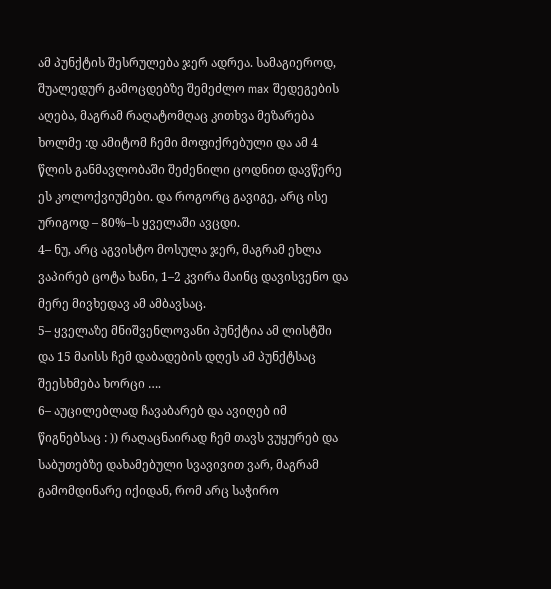ამ პუნქტის შესრულება ჯერ ადრეა. სამაგიეროდ, შუალედურ გამოცდებზე შემეძლო max შედეგების აღება, მაგრამ რაღატომღაც კითხვა მეზარება ხოლმე :დ ამიტომ ჩემი მოფიქრებული და ამ 4 წლის განმავლობაში შეძენილი ცოდნით დავწერე ეს კოლოქვიუმები. და როგორც გავიგე, არც ისე ურიგოდ – 80%–ს ყველაში ავცდი.
4– ნუ, არც აგვისტო მოსულა ჯერ, მაგრამ ეხლა ვაპირებ ცოტა ხანი, 1–2 კვირა მაინც დავისვენო და მერე მივხედავ ამ ამბავსაც.
5– ყველაზე მნიშვენლოვანი პუნქტია ამ ლისტში და 15 მაისს ჩემ დაბადების დღეს ამ პუნქტსაც შეესხმება ხორცი ….
6– აუცილებლად ჩავაბარებ და ავიღებ იმ წიგნებსაც : )) რაღაცნაირად ჩემ თავს ვუყურებ და საბუთებზე დახამებული სვავივით ვარ, მაგრამ გამომდინარე იქიდან, რომ არც საჭირო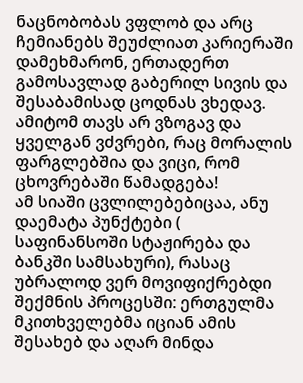ნაცნობობას ვფლობ და არც ჩემიანებს შეუძლიათ კარიერაში დამეხმარონ, ერთადერთ გამოსავლად გაბერილ სივის და შესაბამისად ცოდნას ვხედავ.
ამიტომ თავს არ ვზოგავ და ყველგან ვძვრები, რაც მორალის ფარგლებშია და ვიცი, რომ ცხოვრებაში წამადგება!
ამ სიაში ცვლილებებიცაა, ანუ დაემატა პუნქტები ( საფინანსოში სტაჟირება და ბანკში სამსახური), რასაც უბრალოდ ვერ მოვიფიქრებდი შექმნის პროცესში: ერთგულმა მკითხველებმა იციან ამის შესახებ და აღარ მინდა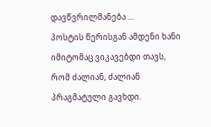დავწვრილმანება …
პოსტის წერისგან ამდენი ხანი იმიტომაც ვიკავებდი თავს, რომ ძალიან, ძალიან პრაგმატული გავხდი.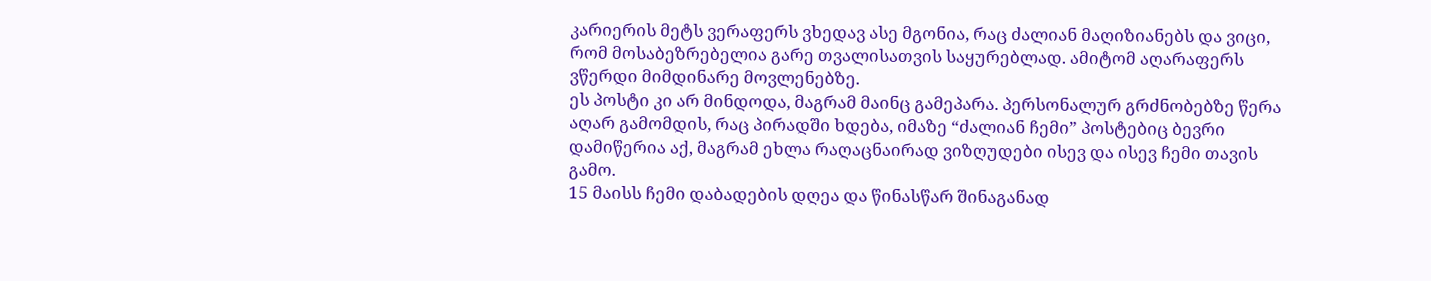კარიერის მეტს ვერაფერს ვხედავ ასე მგონია, რაც ძალიან მაღიზიანებს და ვიცი, რომ მოსაბეზრებელია გარე თვალისათვის საყურებლად. ამიტომ აღარაფერს ვწერდი მიმდინარე მოვლენებზე.
ეს პოსტი კი არ მინდოდა, მაგრამ მაინც გამეპარა. პერსონალურ გრძნობებზე წერა აღარ გამომდის, რაც პირადში ხდება, იმაზე “ძალიან ჩემი” პოსტებიც ბევრი დამიწერია აქ, მაგრამ ეხლა რაღაცნაირად ვიზღუდები ისევ და ისევ ჩემი თავის გამო.
15 მაისს ჩემი დაბადების დღეა და წინასწარ შინაგანად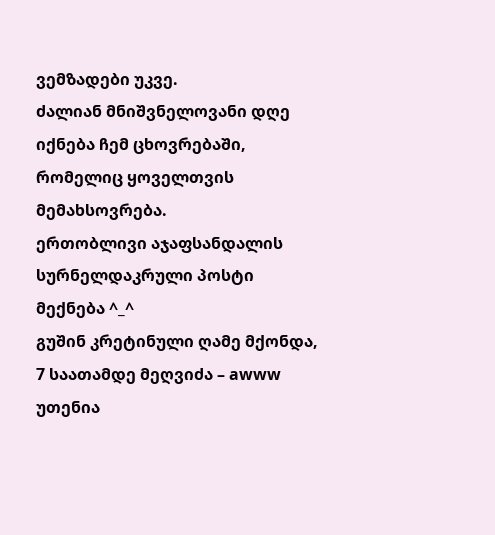ვემზადები უკვე.
ძალიან მნიშვნელოვანი დღე იქნება ჩემ ცხოვრებაში, რომელიც ყოველთვის მემახსოვრება.
ერთობლივი აჯაფსანდალის სურნელდაკრული პოსტი მექნება ^_^
გუშინ კრეტინული ღამე მქონდა, 7 საათამდე მეღვიძა – awww უთენია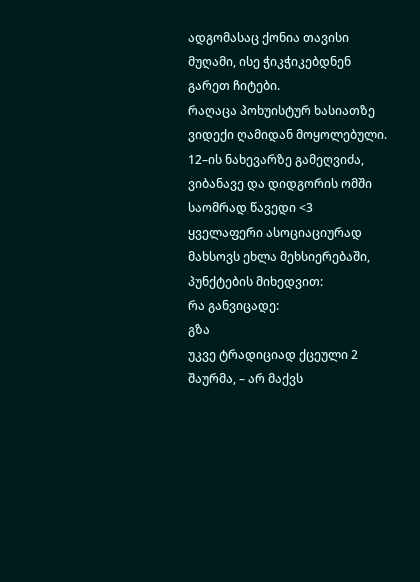ადგომასაც ქონია თავისი მუღამი, ისე ჭიკჭიკებდნენ გარეთ ჩიტები.
რაღაცა პოხუისტურ ხასიათზე ვიდექი ღამიდან მოყოლებული. 12–ის ნახევარზე გამეღვიძა, ვიბანავე და დიდგორის ომში საომრად წავედი <3
ყველაფერი ასოციაციურად მახსოვს ეხლა მეხსიერებაში, პუნქტების მიხედვით:
რა განვიცადე:
გზა
უკვე ტრადიციად ქცეული 2 შაურმა, – არ მაქვს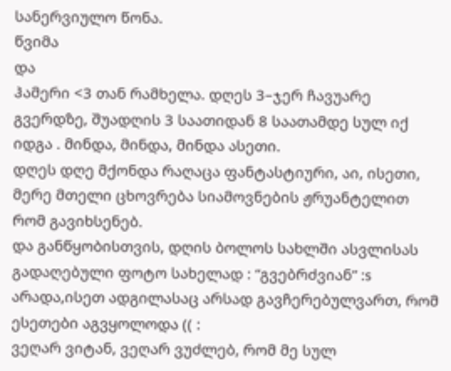სანერვიულო წონა.
წვიმა
და
ჰამერი <3 თან რამხელა. დღეს 3–ჯერ ჩავუარე გვერდზე, შუადღის 3 საათიდან 8 საათამდე სულ იქ იდგა . მინდა, მინდა, მინდა ასეთი.
დღეს დღე მქონდა რაღაცა ფანტასტიური, აი, ისეთი, მერე მთელი ცხოვრება სიამოვნების ჟრუანტელით რომ გავიხსენებ.
და განწყობისთვის, დღის ბოლოს სახლში ასვლისას გადაღებული ფოტო სახელად : “გვებრძვიან” :s არადა,ისეთ ადგილასაც არსად გავჩერებულვართ, რომ ესეთები აგვყოლოდა (( :
ვეღარ ვიტან, ვეღარ ვუძლებ, რომ მე სულ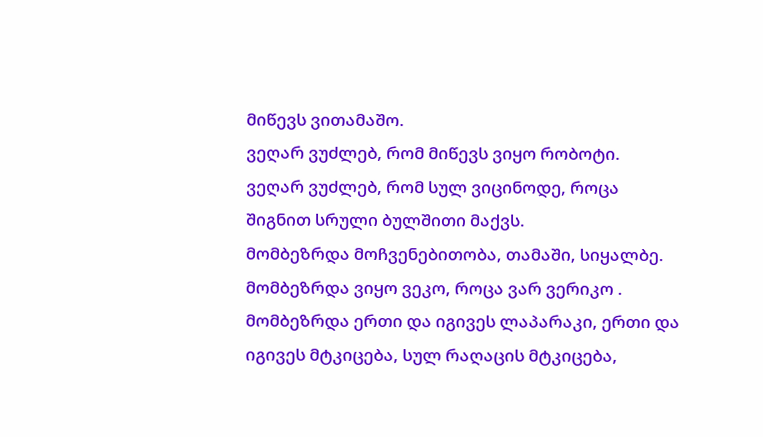მიწევს ვითამაშო.
ვეღარ ვუძლებ, რომ მიწევს ვიყო რობოტი.
ვეღარ ვუძლებ, რომ სულ ვიცინოდე, როცა შიგნით სრული ბულშითი მაქვს.
მომბეზრდა მოჩვენებითობა, თამაში, სიყალბე.
მომბეზრდა ვიყო ვეკო, როცა ვარ ვერიკო .
მომბეზრდა ერთი და იგივეს ლაპარაკი, ერთი და იგივეს მტკიცება, სულ რაღაცის მტკიცება,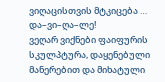ვიღაცისთვის მტკიცება …
და–ვი–ღა–ლე!
ვეღარ ვიქნები ფაიფურის სკულპტურა, დაყენებული მანერებით და მიხატული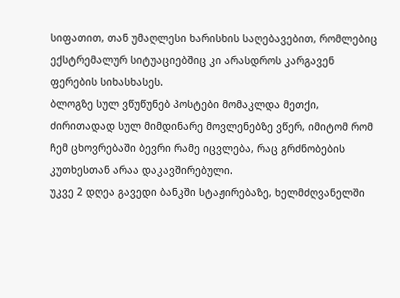სიფათით, თან უმაღლესი ხარისხის საღებავებით, რომლებიც ექსტრემალურ სიტუაციებშიც კი არასდროს კარგავენ ფერების სიხასხასეს.
ბლოგზე სულ ვწუწუნებ პოსტები მომაკლდა მეთქი, ძირითადად სულ მიმდინარე მოვლენებზე ვწერ, იმიტომ რომ ჩემ ცხოვრებაში ბევრი რამე იცვლება, რაც გრძნობების კუთხესთან არაა დაკავშირებული.
უკვე 2 დღეა გავედი ბანკში სტაჟირებაზე, ხელმძღვანელში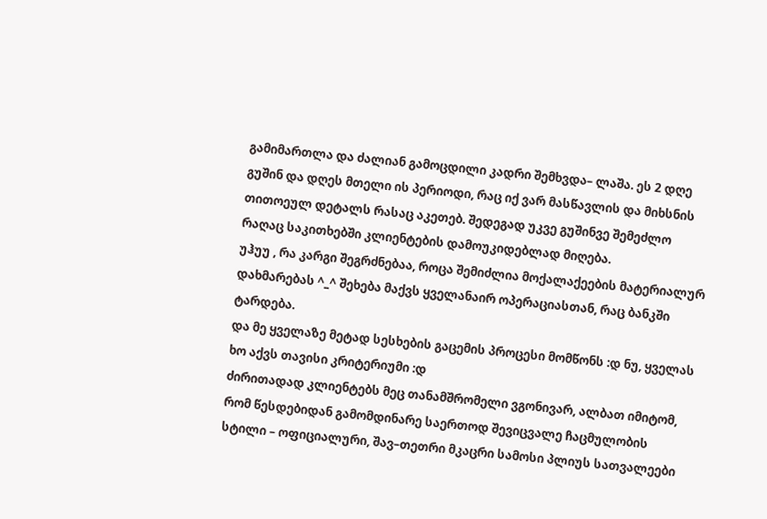გამიმართლა და ძალიან გამოცდილი კადრი შემხვდა– ლაშა. ეს 2 დღე გუშინ და დღეს მთელი ის პერიოდი, რაც იქ ვარ მასწავლის და მიხსნის თითოეულ დეტალს რასაც აკეთებ. შედეგად უკვე გუშინვე შემეძლო რაღაც საკითხებში კლიენტების დამოუკიდებლად მიღება.
უჰუუ , რა კარგი შეგრძნებაა, როცა შემიძლია მოქალაქეების მატერიალურ დახმარებას ^_^ შეხება მაქვს ყველანაირ ოპერაციასთან, რაც ბანკში ტარდება.
და მე ყველაზე მეტად სესხების გაცემის პროცესი მომწონს :დ ნუ, ყველას ხო აქვს თავისი კრიტერიუმი :დ
ძირითადად კლიენტებს მეც თანამშრომელი ვგონივარ, ალბათ იმიტომ, რომ წესდებიდან გამომდინარე საერთოდ შევიცვალე ჩაცმულობის სტილი – ოფიციალური, შავ–თეთრი მკაცრი სამოსი პლიუს სათვალეები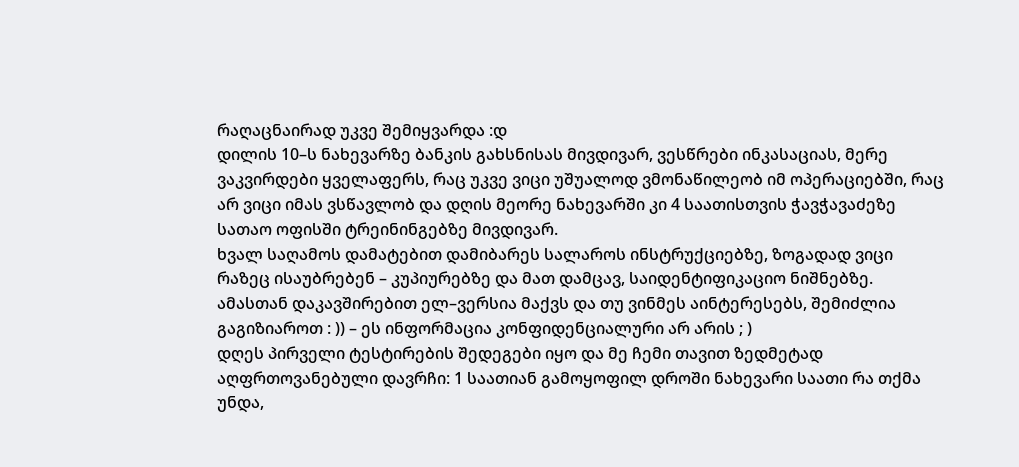რაღაცნაირად უკვე შემიყვარდა :დ
დილის 10–ს ნახევარზე ბანკის გახსნისას მივდივარ, ვესწრები ინკასაციას, მერე ვაკვირდები ყველაფერს, რაც უკვე ვიცი უშუალოდ ვმონაწილეობ იმ ოპერაციებში, რაც არ ვიცი იმას ვსწავლობ და დღის მეორე ნახევარში კი 4 საათისთვის ჭავჭავაძეზე სათაო ოფისში ტრეინინგებზე მივდივარ.
ხვალ საღამოს დამატებით დამიბარეს სალაროს ინსტრუქციებზე, ზოგადად ვიცი რაზეც ისაუბრებენ – კუპიურებზე და მათ დამცავ, საიდენტიფიკაციო ნიშნებზე. ამასთან დაკავშირებით ელ–ვერსია მაქვს და თუ ვინმეს აინტერესებს, შემიძლია გაგიზიაროთ : )) – ეს ინფორმაცია კონფიდენციალური არ არის ; )
დღეს პირველი ტესტირების შედეგები იყო და მე ჩემი თავით ზედმეტად აღფრთოვანებული დავრჩი: 1 საათიან გამოყოფილ დროში ნახევარი საათი რა თქმა უნდა,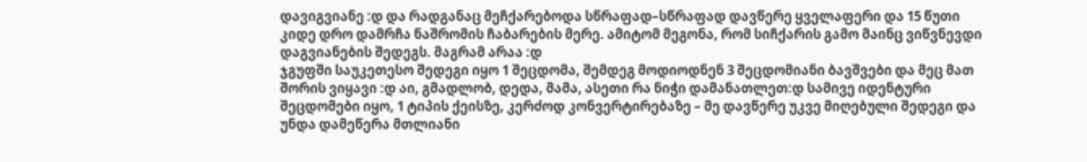დავიგვიანე :დ და რადგანაც მეჩქარებოდა სწრაფად–სწრაფად დავწერე ყველაფერი და 15 წუთი კიდე დრო დამრჩა ნაშრომის ჩაბარების მერე. ამიტომ მეგონა, რომ სიჩქარის გამო მაინც ვიწვნევდი დაგვიანების შედეგს. მაგრამ არაა :დ
ჯგუფში საუკეთესო შედეგი იყო 1 შეცდომა, შემდეგ მოდიოდნენ 3 შეცდომიანი ბავშვები და მეც მათ შორის ვიყავი :დ აი, გმადლობ, დედა, მამა, ასეთი რა ნიჭი დამანათლეთ:დ სამივე იდენტური შეცდომები იყო, 1 ტიპის ქეისზე, კერძოდ კონვერტირებაზე – მე დავწერე უკვე მიღებული შედეგი და უნდა დამეწერა მთლიანი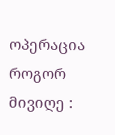ოპერაცია როგორ მივიღე :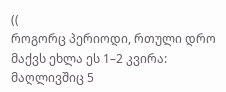((
როგორც პერიოდი, რთული დრო მაქვს ეხლა ეს 1–2 კვირა: მაღლივშიც 5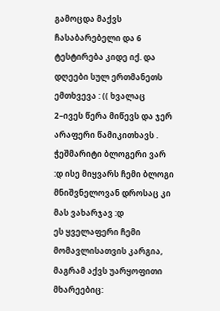გამოცდა მაქვს ჩასაბარებელი და 6 ტესტირება კიდე იქ. და დღეები სულ ერთმანეთს ემთხვევა : (( ხვალაც 2–ივეს წერა მიწევს და ჯერ არაფერი წამიკითხავს . ჭეშმარიტი ბლოგერი ვარ :დ ისე მიყვარს ჩემი ბლოგი მნიშვნელოვან დროსაც კი მას ვახარჯავ :დ
ეს ყველაფერი ჩემი მომავლისათვის კარგია, მაგრამ აქვს უარყოფითი მხარეებიც: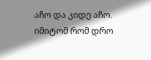აჩო და კიდე აჩო. იმიტომ რომ დრო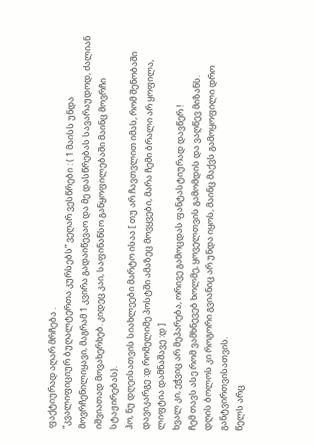ფაქტიურად აღარ მრჩება .
“კვალიფიციურ ბუღალტერთა კურსებს” ვეღარ ვესწრები : ( 1 მაისს უნდა მოვრჩენილიყავი, მაგრამ 1 კვირა გადაიწევაო და მე დასწრებას სავარაუდოდ, ძალიან იშვიათად მოვახერხებ. კიდეც კაი, საფინანსო განყოფილებაში მაინც მოვრჩი სტაჟირებას).
ჰო, ნუ დღეისათვის სიახლეები მარტო ისაა [ თუ არ ჩავთვლით იმას, რომ შენობაში დავიკარგე :დ რომელიმე პოსტში ამაზეც მოვყვები, მარა ჩემი ბრალი არ ყოფილა, ლიფტია დამნაშავე :დ ]
ხვალ კი, ეჭვიც არ მეპარება, ორივე გამოცდას ფანტასტიურად დავწერ !
ჩემ თავს ასე რომ ვამხნევებ ხოლმე, ყოველთვის გამომდის და ვაღწევ მიზანს.
დღის ბოლოს კი როგორი გვიანიც არ უნდა იყოს, მაინც მაქვს გამოყოფილი დრო განტვირთვისათვის.
წელს არც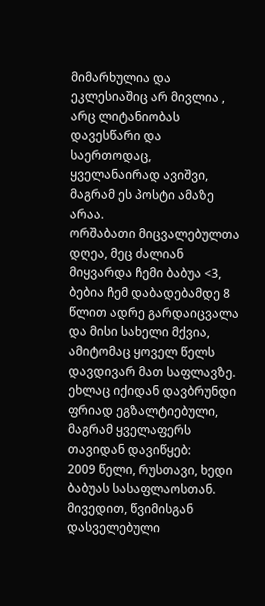მიმარხულია და ეკლესიაშიც არ მივლია , არც ლიტანიობას დავესწარი და საერთოდაც, ყველანაირად ავიშვი, მაგრამ ეს პოსტი ამაზე არაა.
ორშაბათი მიცვალებულთა დღეა, მეც ძალიან მიყვარდა ჩემი ბაბუა <3, ბებია ჩემ დაბადებამდე 8 წლით ადრე გარდაიცვალა და მისი სახელი მქვია, ამიტომაც ყოველ წელს დავდივარ მათ საფლავზე.
ეხლაც იქიდან დავბრუნდი ფრიად ეგზალტიებული, მაგრამ ყველაფერს თავიდან დავიწყებ:
2009 წელი, რუსთავი, ხედი ბაბუას სასაფლაოსთან.
მივედით, წვიმისგან დასველებული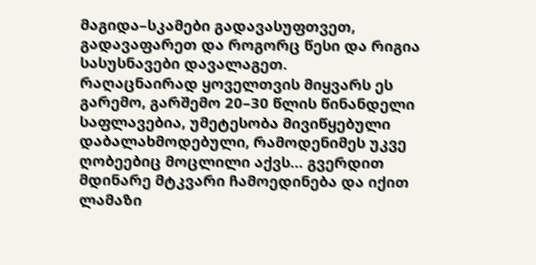მაგიდა–სკამები გადავასუფთვეთ, გადავაფარეთ და როგორც წესი და რიგია სასუსნავები დავალაგეთ.
რაღაცნაირად ყოველთვის მიყვარს ეს გარემო, გარშემო 20–30 წლის წინანდელი საფლავებია, უმეტესობა მივიწყებული დაბალახმოდებული, რამოდენიმეს უკვე ღობეებიც მოცლილი აქვს… გვერდით მდინარე მტკვარი ჩამოედინება და იქით ლამაზი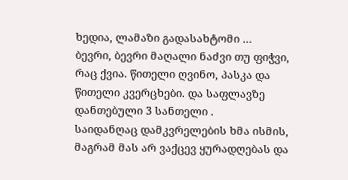ხედია, ლამაზი გადასახტომი …
ბევრი, ბევრი მაღალი ნაძვი თუ ფიჭვი, რაც ქვია. წითელი ღვინო, პასკა და წითელი კვერცხები. და საფლავზე დანთებული 3 სანთელი .
საიდანღაც დამკვრელების ხმა ისმის, მაგრამ მას არ ვაქცევ ყურადღებას და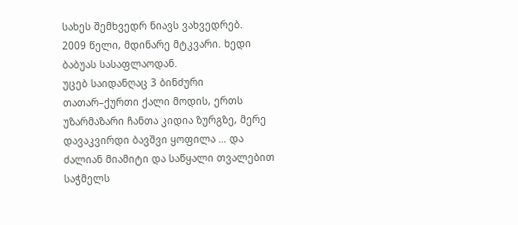სახეს შემხვედრ ნიავს ვახვედრებ.
2009 წელი, მდინარე მტკვარი. ხედი ბაბუას სასაფლაოდან.
უცებ საიდანღაც 3 ბინძური თათარ–ქურთი ქალი მოდის, ერთს უზარმაზარი ჩანთა კიდია ზურგზე, მერე დავაკვირდი ბავშვი ყოფილა … და ძალიან მიამიტი და საწყალი თვალებით საჭმელს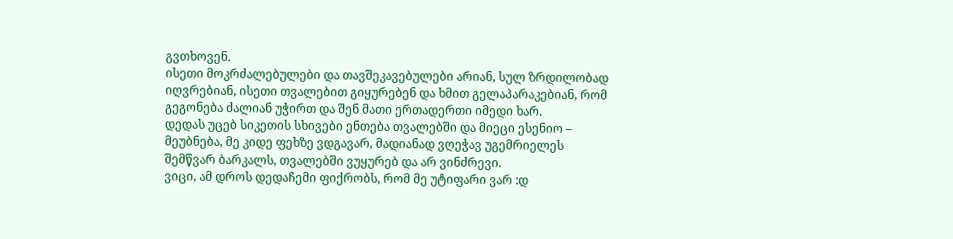გვთხოვენ.
ისეთი მოკრძალებულები და თავშეკავებულები არიან, სულ ზრდილობად იღვრებიან, ისეთი თვალებით გიყურებენ და ხმით გელაპარაკებიან, რომ გეგონება ძალიან უჭირთ და შენ მათი ერთადერთი იმედი ხარ.
დედას უცებ სიკეთის სხივები ენთება თვალებში და მიეცი ესენიო – მეუბნება, მე კიდე ფეხზე ვდგავარ, მადიანად ვღეჭავ უგემრიელეს შემწვარ ბარკალს, თვალებში ვუყურებ და არ ვინძრევი.
ვიცი, ამ დროს დედაჩემი ფიქრობს, რომ მე უტიფარი ვარ :დ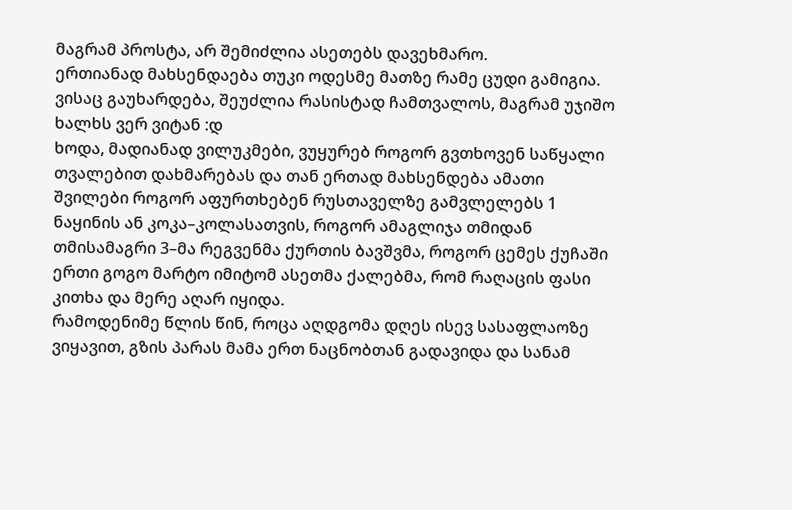მაგრამ პროსტა, არ შემიძლია ასეთებს დავეხმარო.
ერთიანად მახსენდაება თუკი ოდესმე მათზე რამე ცუდი გამიგია.
ვისაც გაუხარდება, შეუძლია რასისტად ჩამთვალოს, მაგრამ უჯიშო ხალხს ვერ ვიტან :დ
ხოდა, მადიანად ვილუკმები, ვუყურებ როგორ გვთხოვენ საწყალი თვალებით დახმარებას და თან ერთად მახსენდება ამათი შვილები როგორ აფურთხებენ რუსთაველზე გამვლელებს 1 ნაყინის ან კოკა–კოლასათვის, როგორ ამაგლიჯა თმიდან თმისამაგრი 3–მა რეგვენმა ქურთის ბავშვმა, როგორ ცემეს ქუჩაში ერთი გოგო მარტო იმიტომ ასეთმა ქალებმა, რომ რაღაცის ფასი კითხა და მერე აღარ იყიდა.
რამოდენიმე წლის წინ, როცა აღდგომა დღეს ისევ სასაფლაოზე ვიყავით, გზის პარას მამა ერთ ნაცნობთან გადავიდა და სანამ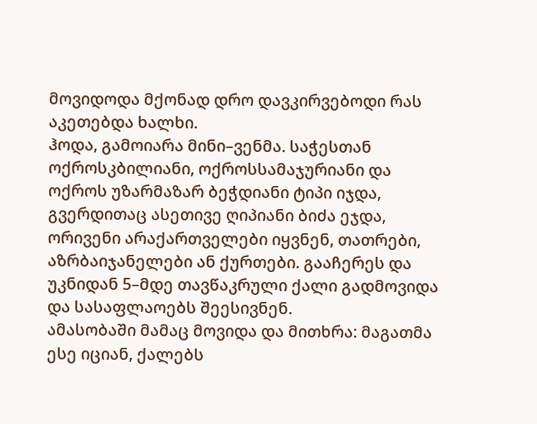მოვიდოდა მქონად დრო დავკირვებოდი რას აკეთებდა ხალხი.
ჰოდა, გამოიარა მინი–ვენმა. საჭესთან ოქროსკბილიანი, ოქროსსამაჯურიანი და ოქროს უზარმაზარ ბეჭდიანი ტიპი იჯდა, გვერდითაც ასეთივე ღიპიანი ბიძა ეჯდა, ორივენი არაქართველები იყვნენ, თათრები, აზრბაიჯანელები ან ქურთები. გააჩერეს და უკნიდან 5–მდე თავწაკრული ქალი გადმოვიდა და სასაფლაოებს შეესივნენ.
ამასობაში მამაც მოვიდა და მითხრა: მაგათმა ესე იციან, ქალებს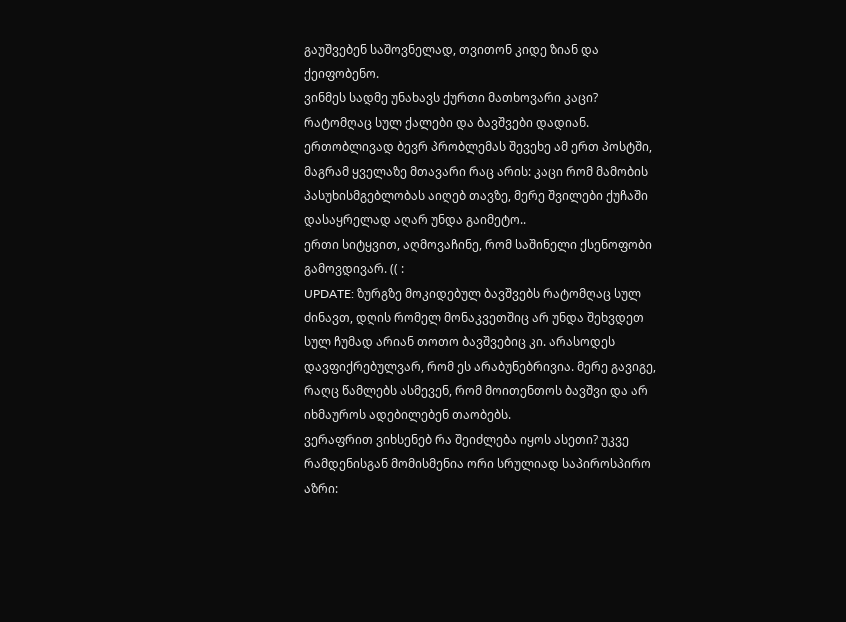გაუშვებენ საშოვნელად, თვითონ კიდე ზიან და ქეიფობენო.
ვინმეს სადმე უნახავს ქურთი მათხოვარი კაცი? რატომღაც სულ ქალები და ბავშვები დადიან.
ერთობლივად ბევრ პრობლემას შევეხე ამ ერთ პოსტში, მაგრამ ყველაზე მთავარი რაც არის: კაცი რომ მამობის პასუხისმგებლობას აიღებ თავზე, მერე შვილები ქუჩაში დასაყრელად აღარ უნდა გაიმეტო..
ერთი სიტყვით, აღმოვაჩინე, რომ საშინელი ქსენოფობი გამოვდივარ. (( :
UPDATE: ზურგზე მოკიდებულ ბავშვებს რატომღაც სულ ძინავთ, დღის რომელ მონაკვეთშიც არ უნდა შეხვდეთ სულ ჩუმად არიან თოთო ბავშვებიც კი. არასოდეს დავფიქრებულვარ, რომ ეს არაბუნებრივია. მერე გავიგე, რაღც წამლებს ასმევენ, რომ მოითენთოს ბავშვი და არ იხმაუროს ადებილებენ თაობებს.
ვერაფრით ვიხსენებ რა შეიძლება იყოს ასეთი? უკვე რამდენისგან მომისმენია ორი სრულიად საპიროსპირო აზრი: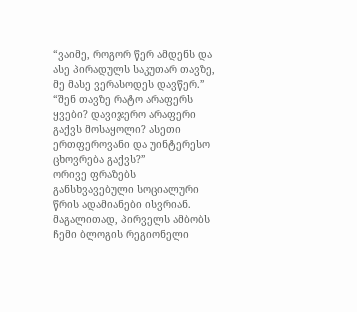“ვაიმე, როგორ წერ ამდენს და ასე პირადულს საკუთარ თავზე, მე მასე ვერასოდეს დავწერ.”
“შენ თავზე რატო არაფერს ყვები? დავიჯერო არაფერი გაქვს მოსაყოლი? ასეთი ერთფეროვანი და უინტერესო ცხოვრება გაქვს?”
ორივე ფრაზებს განსხვავებული სოციალური წრის ადამიანები ისვრიან. მაგალითად, პირველს ამბობს ჩემი ბლოგის რეგიონელი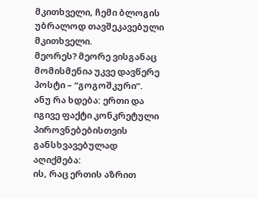მკითხველი, ჩემი ბლოგის უბრალოდ თავშეკავებული მკითხველი.
მეორეს? მეორე ვისგანაც მომისმენია უკვე დავწერე პოსტი – “გოგოშკური”.
ანუ რა ხდება: ერთი და იგივე ფაქტი კონკრეტული პიროვნებებისთვის განსხვავებულად აღიქმება:
ის, რაც ერთის აზრით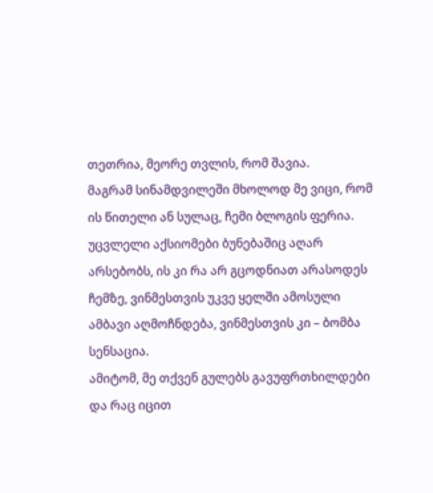თეთრია, მეორე თვლის, რომ შავია.
მაგრამ სინამდვილეში მხოლოდ მე ვიცი, რომ ის წითელი ან სულაც, ჩემი ბლოგის ფერია.
უცვლელი აქსიომები ბუნებაშიც აღარ არსებობს, ის კი რა არ გცოდნიათ არასოდეს ჩემზე, ვინმესთვის უკვე ყელში ამოსული ამბავი აღმოჩნდება, ვინმესთვის კი – ბომბა სენსაცია.
ამიტომ, მე თქვენ გულებს გავუფრთხილდები და რაც იცით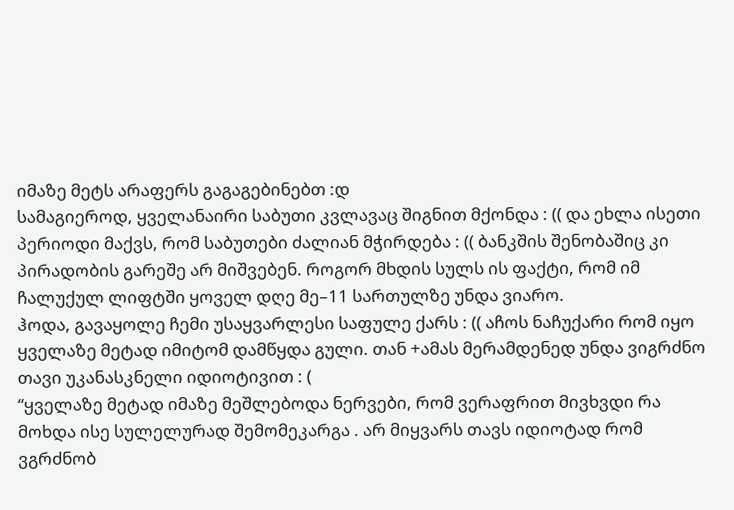იმაზე მეტს არაფერს გაგაგებინებთ :დ
სამაგიეროდ, ყველანაირი საბუთი კვლავაც შიგნით მქონდა : (( და ეხლა ისეთი პერიოდი მაქვს, რომ საბუთები ძალიან მჭირდება : (( ბანკშის შენობაშიც კი პირადობის გარეშე არ მიშვებენ. როგორ მხდის სულს ის ფაქტი, რომ იმ ჩალუქულ ლიფტში ყოველ დღე მე–11 სართულზე უნდა ვიარო.
ჰოდა, გავაყოლე ჩემი უსაყვარლესი საფულე ქარს : (( აჩოს ნაჩუქარი რომ იყო ყველაზე მეტად იმიტომ დამწყდა გული. თან +ამას მერამდენედ უნდა ვიგრძნო თავი უკანასკნელი იდიოტივით : (
“ყველაზე მეტად იმაზე მეშლებოდა ნერვები, რომ ვერაფრით მივხვდი რა მოხდა ისე სულელურად შემომეკარგა . არ მიყვარს თავს იდიოტად რომ ვგრძნობ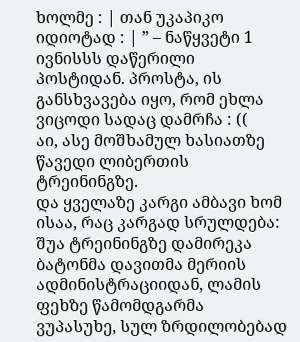ხოლმე : | თან უკაპიკო იდიოტად : | ” – ნაწყვეტი 1 ივნისსს დაწერილი პოსტიდან. პროსტა, ის განსხვავება იყო, რომ ეხლა ვიცოდი სადაც დამრჩა : ((
აი, ასე მოშხამულ ხასიათზე წავედი ლიბერთის ტრეინინგზე.
და ყველაზე კარგი ამბავი ხომ ისაა, რაც კარგად სრულდება: შუა ტრეინინგზე დამირეკა ბატონმა დავითმა მერიის ადმინისტრაციიდან, ლამის ფეხზე წამომდგარმა ვუპასუხე, სულ ზრდილობებად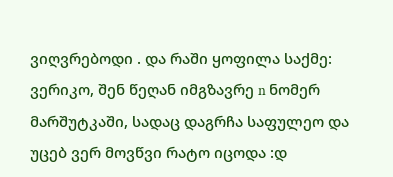ვიღვრებოდი . და რაში ყოფილა საქმე: ვერიკო, შენ წეღან იმგზავრე n ნომერ მარშუტკაში, სადაც დაგრჩა საფულეო და უცებ ვერ მოვწვი რატო იცოდა :დ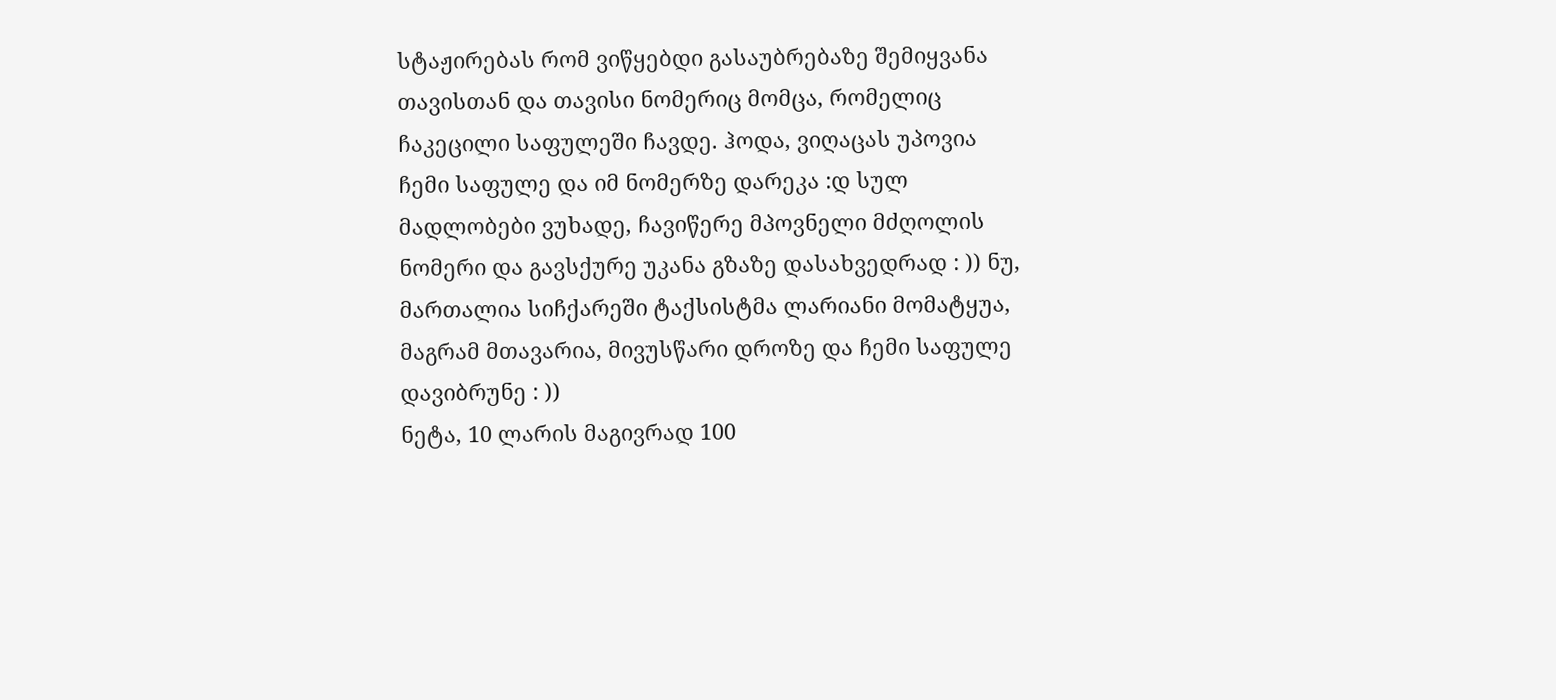სტაჟირებას რომ ვიწყებდი გასაუბრებაზე შემიყვანა თავისთან და თავისი ნომერიც მომცა, რომელიც ჩაკეცილი საფულეში ჩავდე. ჰოდა, ვიღაცას უპოვია ჩემი საფულე და იმ ნომერზე დარეკა :დ სულ მადლობები ვუხადე, ჩავიწერე მპოვნელი მძღოლის ნომერი და გავსქურე უკანა გზაზე დასახვედრად : )) ნუ, მართალია სიჩქარეში ტაქსისტმა ლარიანი მომატყუა, მაგრამ მთავარია, მივუსწარი დროზე და ჩემი საფულე დავიბრუნე : ))
ნეტა, 10 ლარის მაგივრად 100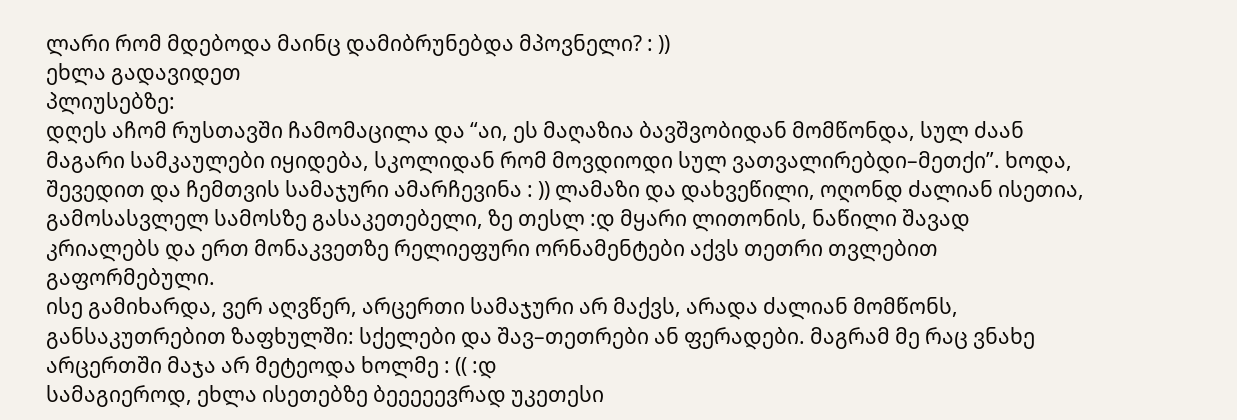ლარი რომ მდებოდა მაინც დამიბრუნებდა მპოვნელი? : ))
ეხლა გადავიდეთ
პლიუსებზე:
დღეს აჩომ რუსთავში ჩამომაცილა და “აი, ეს მაღაზია ბავშვობიდან მომწონდა, სულ ძაან მაგარი სამკაულები იყიდება, სკოლიდან რომ მოვდიოდი სულ ვათვალირებდი–მეთქი”. ხოდა, შევედით და ჩემთვის სამაჯური ამარჩევინა : )) ლამაზი და დახვეწილი, ოღონდ ძალიან ისეთია, გამოსასვლელ სამოსზე გასაკეთებელი, ზე თესლ :დ მყარი ლითონის, ნაწილი შავად კრიალებს და ერთ მონაკვეთზე რელიეფური ორნამენტები აქვს თეთრი თვლებით გაფორმებული.
ისე გამიხარდა, ვერ აღვწერ, არცერთი სამაჯური არ მაქვს, არადა ძალიან მომწონს, განსაკუთრებით ზაფხულში: სქელები და შავ–თეთრები ან ფერადები. მაგრამ მე რაც ვნახე არცერთში მაჯა არ მეტეოდა ხოლმე : (( :დ
სამაგიეროდ, ეხლა ისეთებზე ბეეეეევრად უკეთესი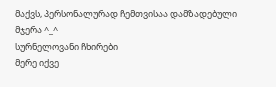მაქვს, პერსონალურად ჩემთვისაა დამზადებული მჯერა ^_^
სურნელოვანი ჩხირები
მერე იქვე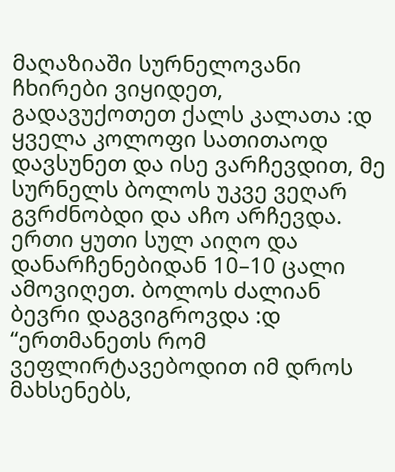მაღაზიაში სურნელოვანი ჩხირები ვიყიდეთ, გადავუქოთეთ ქალს კალათა :დ ყველა კოლოფი სათითაოდ დავსუნეთ და ისე ვარჩევდით, მე სურნელს ბოლოს უკვე ვეღარ გვრძნობდი და აჩო არჩევდა. ერთი ყუთი სულ აიღო და დანარჩენებიდან 10–10 ცალი ამოვიღეთ. ბოლოს ძალიან ბევრი დაგვიგროვდა :დ
“ერთმანეთს რომ ვეფლირტავებოდით იმ დროს მახსენებს,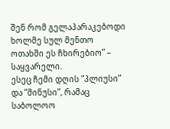შენ რომ გელაპარაკებოდი ხოლმე სულ მენთო ოთახში ეს ჩხირებიო” – საყვარელი.
ესეც ჩემი დღის “პლიუსი” და “მინუსი”, რამაც საბოლოო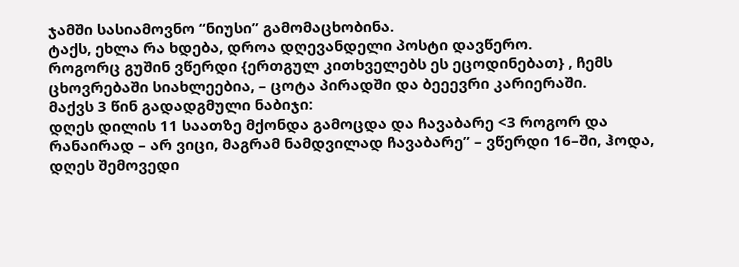ჯამში სასიამოვნო “ნიუსი” გამომაცხობინა.
ტაქს, ეხლა რა ხდება, დროა დღევანდელი პოსტი დავწერო.
როგორც გუშინ ვწერდი {ერთგულ კითხველებს ეს ეცოდინებათ} , ჩემს ცხოვრებაში სიახლეებია, – ცოტა პირადში და ბეეევრი კარიერაში.
მაქვს 3 წინ გადადგმული ნაბიჯი:
დღეს დილის 11 საათზე მქონდა გამოცდა და ჩავაბარე <3 როგორ და რანაირად – არ ვიცი, მაგრამ ნამდვილად ჩავაბარე” – ვწერდი 16–ში, ჰოდა, დღეს შემოვედი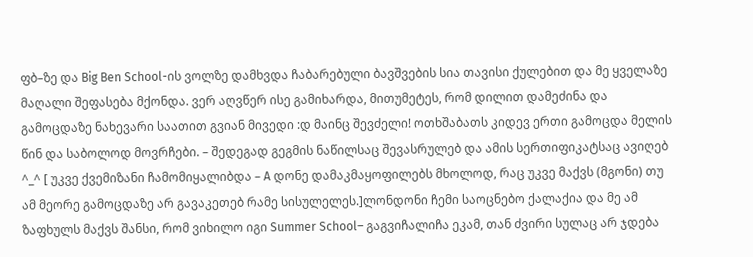ფბ–ზე და Big Ben School-ის ვოლზე დამხვდა ჩაბარებული ბავშვების სია თავისი ქულებით და მე ყველაზე მაღალი შეფასება მქონდა. ვერ აღვწერ ისე გამიხარდა, მითუმეტეს, რომ დილით დამეძინა და გამოცდაზე ნახევარი საათით გვიან მივედი :დ მაინც შევძელი! ოთხშაბათს კიდევ ერთი გამოცდა მელის წინ და საბოლოდ მოვრჩები. – შედეგად გეგმის ნაწილსაც შევასრულებ და ამის სერთიფიკატსაც ავიღებ ^_^ [ უკვე ქვემიზანი ჩამომიყალიბდა – A დონე დამაკმაყოფილებს მხოლოდ, რაც უკვე მაქვს (მგონი) თუ ამ მეორე გამოცდაზე არ გავაკეთებ რამე სისულელეს.]ლონდონი ჩემი საოცნებო ქალაქია და მე ამ ზაფხულს მაქვს შანსი, რომ ვიხილო იგი Summer School– გაგვიჩალიჩა ეკამ, თან ძვირი სულაც არ ჯდება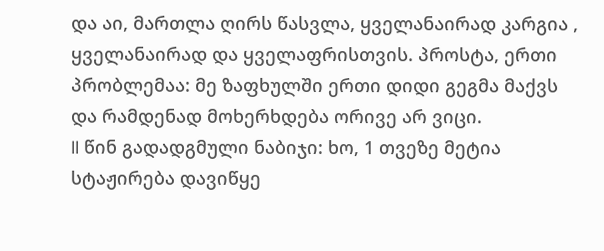და აი, მართლა ღირს წასვლა, ყველანაირად კარგია , ყველანაირად და ყველაფრისთვის. პროსტა, ერთი პრობლემაა: მე ზაფხულში ერთი დიდი გეგმა მაქვს და რამდენად მოხერხდება ორივე არ ვიცი.
II წინ გადადგმული ნაბიჯი: ხო, 1 თვეზე მეტია სტაჟირება დავიწყე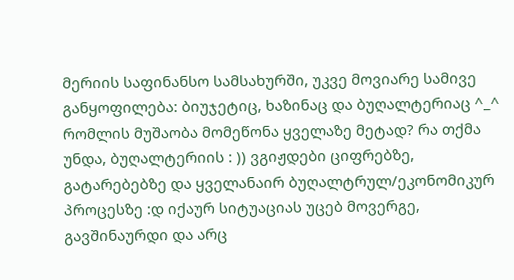მერიის საფინანსო სამსახურში, უკვე მოვიარე სამივე განყოფილება: ბიუჯეტიც, ხაზინაც და ბუღალტერიაც ^_^ რომლის მუშაობა მომეწონა ყველაზე მეტად? რა თქმა უნდა, ბუღალტერიის : )) ვგიჟდები ციფრებზე, გატარებებზე და ყველანაირ ბუღალტრულ/ეკონომიკურ პროცესზე :დ იქაურ სიტუაციას უცებ მოვერგე, გავშინაურდი და არც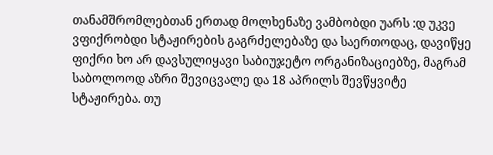თანამშრომლებთან ერთად მოლხენაზე ვამბობდი უარს :დ უკვე ვფიქრობდი სტაჟირების გაგრძელებაზე და საერთოდაც, დავიწყე ფიქრი ხო არ დავსულიყავი საბიუჯეტო ორგანიზაციებზე, მაგრამ საბოლოოდ აზრი შევიცვალე და 18 აპრილს შევწყვიტე სტაჟირება. თუ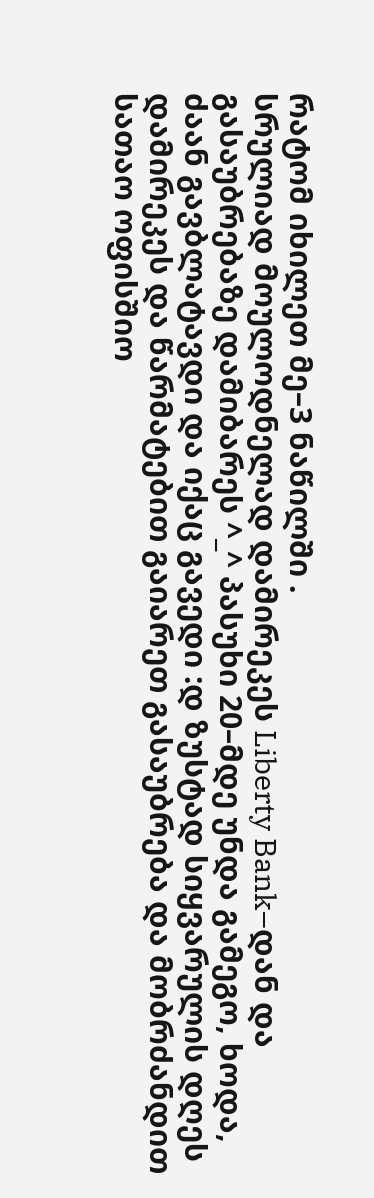რატომ იხილეთ მე–3 ნაწილში .
სრულიად მოულოდნელად დამირეკეს Liberty Bank–დან და გასაუბრებაზე დამიბარეს ^_^ პასუხი 20–მდე უნდა გამეგო, ხოდა, ძაან გავბლატავდი და იქაც გავედი :დ ზუსტად სიყვარულის დღეს დამირეკეს და წარმატებით გაიარეთ გასაუბრება და მობრძანდით სათაო ოფისშიო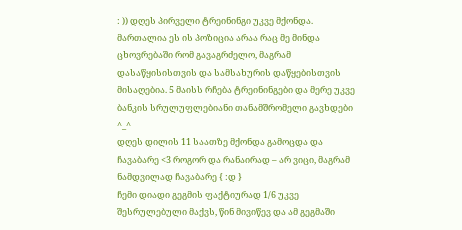: )) დღეს პირველი ტრეინინგი უკვე მქონდა. მართალია ეს ის პოზიცია არაა რაც მე მინდა ცხოვრებაში რომ გავაგრძელო, მაგრამ დასაწყისისთვის და სამსახურის დაწყებისთვის მისაღებია. 5 მაისს რჩება ტრეინინგები და მერე უკვე ბანკის სრულუფლებიანი თანამშრომელი გავხდები ^_^
დღეს დილის 11 საათზე მქონდა გამოცდა და ჩავაბარე <3 როგორ და რანაირად – არ ვიცი, მაგრამ ნამდვილად ჩავაბარე { :დ }
ჩემი დიადი გეგმის ფაქტიურად 1/6 უკვე შესრულებული მაქვს, წინ მივიწევ და ამ გეგმაში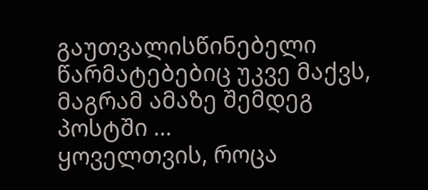გაუთვალისწინებელი წარმატებებიც უკვე მაქვს, მაგრამ ამაზე შემდეგ პოსტში …
ყოველთვის, როცა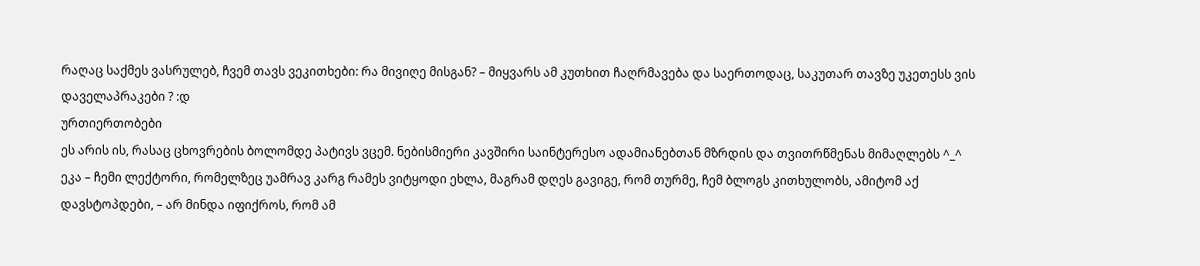რაღაც საქმეს ვასრულებ, ჩვემ თავს ვეკითხები: რა მივიღე მისგან? – მიყვარს ამ კუთხით ჩაღრმავება და საერთოდაც, საკუთარ თავზე უკეთესს ვის დაველაპრაკები ? :დ
ურთიერთობები
ეს არის ის, რასაც ცხოვრების ბოლომდე პატივს ვცემ. ნებისმიერი კავშირი საინტერესო ადამიანებთან მზრდის და თვითრწმენას მიმაღლებს ^_^
ეკა – ჩემი ლექტორი, რომელზეც უამრავ კარგ რამეს ვიტყოდი ეხლა, მაგრამ დღეს გავიგე, რომ თურმე, ჩემ ბლოგს კითხულობს, ამიტომ აქ დავსტოპდები, – არ მინდა იფიქროს, რომ ამ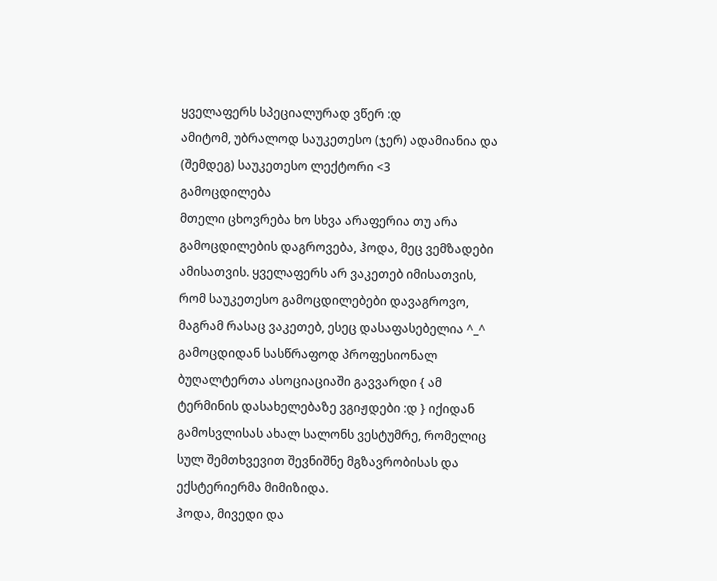ყველაფერს სპეციალურად ვწერ :დ
ამიტომ, უბრალოდ საუკეთესო (ჯერ) ადამიანია და (შემდეგ) საუკეთესო ლექტორი <3
გამოცდილება
მთელი ცხოვრება ხო სხვა არაფერია თუ არა გამოცდილების დაგროვება, ჰოდა, მეც ვემზადები ამისათვის. ყველაფერს არ ვაკეთებ იმისათვის, რომ საუკეთესო გამოცდილებები დავაგროვო, მაგრამ რასაც ვაკეთებ, ესეც დასაფასებელია ^_^
გამოცდიდან სასწრაფოდ პროფესიონალ ბუღალტერთა ასოციაციაში გავვარდი { ამ ტერმინის დასახელებაზე ვგიჟდები :დ } იქიდან გამოსვლისას ახალ სალონს ვესტუმრე, რომელიც სულ შემთხვევით შევნიშნე მგზავრობისას და ექსტერიერმა მიმიზიდა.
ჰოდა, მივედი და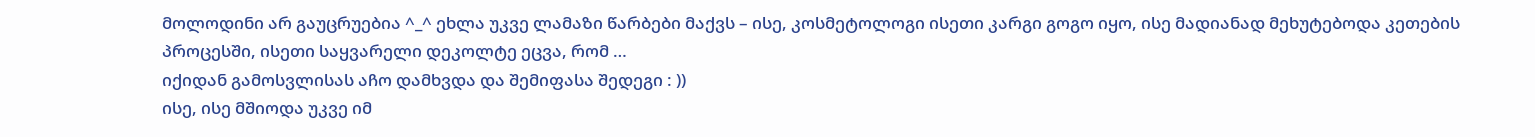მოლოდინი არ გაუცრუებია ^_^ ეხლა უკვე ლამაზი წარბები მაქვს – ისე, კოსმეტოლოგი ისეთი კარგი გოგო იყო, ისე მადიანად მეხუტებოდა კეთების პროცესში, ისეთი საყვარელი დეკოლტე ეცვა, რომ …
იქიდან გამოსვლისას აჩო დამხვდა და შემიფასა შედეგი : ))
ისე, ისე მშიოდა უკვე იმ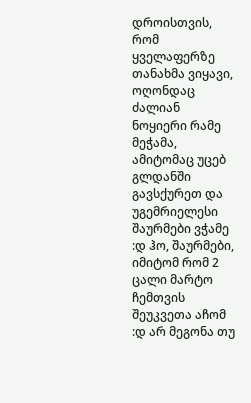დროისთვის, რომ ყველაფერზე თანახმა ვიყავი, ოღონდაც ძალიან ნოყიერი რამე მეჭამა, ამიტომაც უცებ გლდანში გავსქურეთ და უგემრიელესი შაურმები ვჭამე :დ ჰო, შაურმები, იმიტომ რომ 2 ცალი მარტო ჩემთვის შეუკვეთა აჩომ :დ არ მეგონა თუ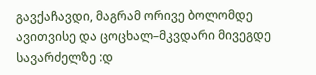გავქაჩავდი, მაგრამ ორივე ბოლომდე ავითვისე და ცოცხალ–მკვდარი მივეგდე სავარძელზე :დ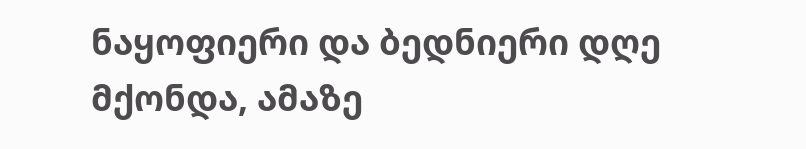ნაყოფიერი და ბედნიერი დღე მქონდა, ამაზე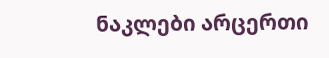ნაკლები არცერთი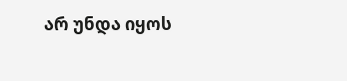არ უნდა იყოს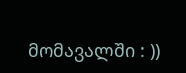მომავალში : ))